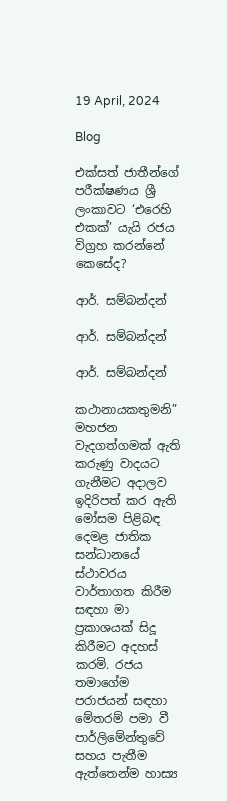19 April, 2024

Blog

එක්සත් ජාතීන්ගේ පරීක්ෂණය ශ්‍රී ලංකාවට ‘එරෙහි එකක්’ යැයි රජය විග්‍රහ කරන්නේ කෙසේද?

ආර්. සම්බන්දන්

ආර්. සම්බන්දන්

ආර්. සම්බන්දන්

කථානායකතුමනි” මහජන වැදගත්ගමක් ඇති කරුණු වාදයට ගැනීමට අදාලව ඉදිරිපත් කර ඇති මෝසම පිළිබඳ දෙමළ ජාතික සන්ධානයේ ස්ථාවරය වාර්තාගත කිරීම සඳහා මා ප්‍රකාශයක් සිදූ කිරීමට අදහස් කරමි. රජය තමාගේම පරාජයන් සඳහා මේතරම් පමා වී පාර්ලිමේන්තුවේ සහය පැතීම ඇත්තෙන්ම හාස්‍ය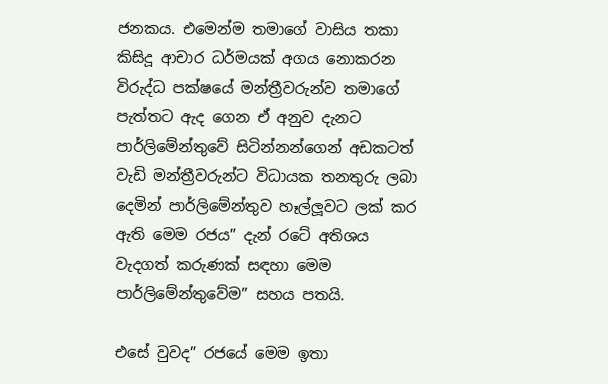ජනකය. එමෙන්ම තමාගේ වාසිය තකා කිසිදූ ආචාර ධර්මයක් අගය නොකරන විරුද්ධ පක්ෂයේ මන්ත්‍රීවරුන්ව තමාගේ පැත්තට ඇද ගෙන ඒ අනුව දැනට පාර්ලිමේන්තුවේ සිටින්නන්ගෙන් අඩකටත් වැඩි මන්ත්‍රීවරුන්ට විධායක තනතුරු ලබා දෙමින් පාර්ලිමේන්තුව හෑල්ලූවට ලක් කර ඇති මෙම රජය” දැන් රටේ අතිශය වැදගත් කරුණක් සඳහා මෙම පාර්ලිමේන්තුවේම” සහය පතයි.

එසේ වුවද” රජයේ මෙම ඉතා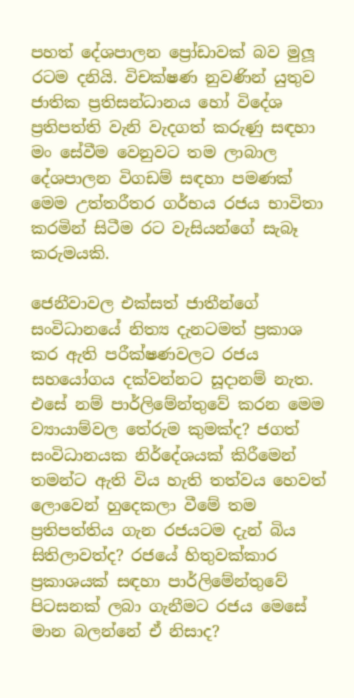පහත් දේශපාලන ප්‍රෝඩාවක් බව මුලූ රටම දනියි. විචක්ෂණ නුවණින් යුතුව ජාතික ප්‍රතිසන්ධානය හෝ විදේශ ප්‍රතිපත්ති වැනි වැදගත් කරුණු සඳහා මං සේවීම වෙනුවට තම ලාබාල දේශපාලන විගඩම් සඳහා පමණක් මෙම උත්තරීතර ගර්භය රජය භාවිතා කරමින් සිටීම රට වැසියන්ගේ සැබෑ කරුමයකි.

ජෙනීවාවල එක්සත් ජාතීන්ගේ සංවිධානයේ නිත්‍ය දැනටමත් ප්‍රකාශ කර ඇති පරීක්ෂණවලට රජය සහයෝගය දක්වන්නට සූදානම් නැත. එසේ නම් පාර්ලිමේන්තුවේ කරන මෙම ව්‍යායාම්වල තේරුම කුමක්ද? ජගත් සංවිධානයක නිර්දේශයක් කිරීමෙන් තමන්ට ඇති විය හැති තත්වය හෙවත් ලොවෙන් හුදෙකලා වීමේ තම ප්‍රතිපත්තිය ගැන රජයටම දැන් බිය සිතිලාවත්ද? රජයේ හිතුවක්කාර ප්‍රකාශයක් සඳහා පාර්ලිමේන්තුවේ පිටසනක් ලබා ගැනීමට රජය මෙසේ මාන බලන්නේ ඒ නිසාද?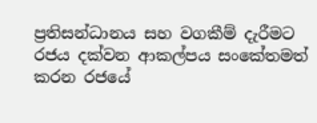ප්‍රතිසන්ධානය සහ වගකීම් දැරීමට රජය දක්වන ආකල්පය සංකේතමත් කරන රජයේ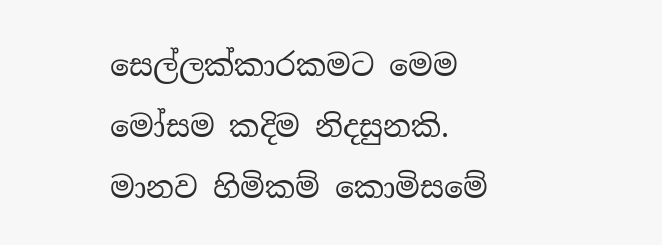සෙල්ලක්කාරකමට මෙම මෝසම කදිම නිදසුනකි. මානව හිමිකම් කොමිසමේ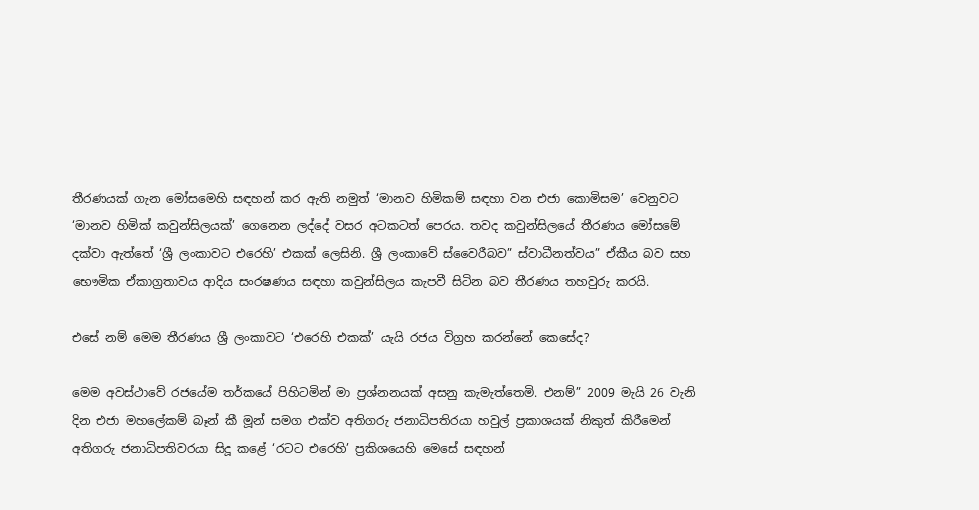තීරණයක් ගැන මෝසමෙහි සඳහන් කර ඇති නමුත් ‘මානව හිමිකම් සඳහා වන එජා කොමිසම’ වෙනුවට ‘මානව හිමික් කවුන්සිලයක්’ ගෙනෙන ලද්දේ වසර අටකටත් පෙරය. තවද කවුන්සිලයේ තීරණය මෝසමේ දක්වා ඇත්තේ ‘ශ්‍රී ලංකාවට එරෙහි’ එකක් ලෙසිනි. ශ්‍රී ලංකාවේ ස්වෛරීබව” ස්වාධීනත්වය” ඒකීය බව සහ භෞමික ඒකාග්‍රතාවය ආදිය සංරෂණය සඳහා කවුන්සිලය කැපවී සිටින බව තීරණය තහවුරු කරයි.

එසේ නම් මෙම තීරණය ශ්‍රී ලංකාවට ‘එරෙහි එකක්’ යැයි රජය විග්‍රහ කරන්නේ කෙසේද?

මෙම අවස්ථාවේ රජයේම තර්කයේ පිහිටමින් මා ප්‍රශ්නනයක් අසනු කැමැත්තෙමි. එනම්” 2009 මැයි 26 වැනි දින එජා මහලේකම් බෑන් කී මූන් සමග එක්ව අතිගරු ජනාධිපතිරයා හවුල් ප්‍රකාශයක් නිකුත් කිරීමෙන් අතිගරු ජනාධිපතිවරයා සිදූ කළේ ‘රටට එරෙහි’ ප්‍රකිශයෙහි මෙසේ සඳහන්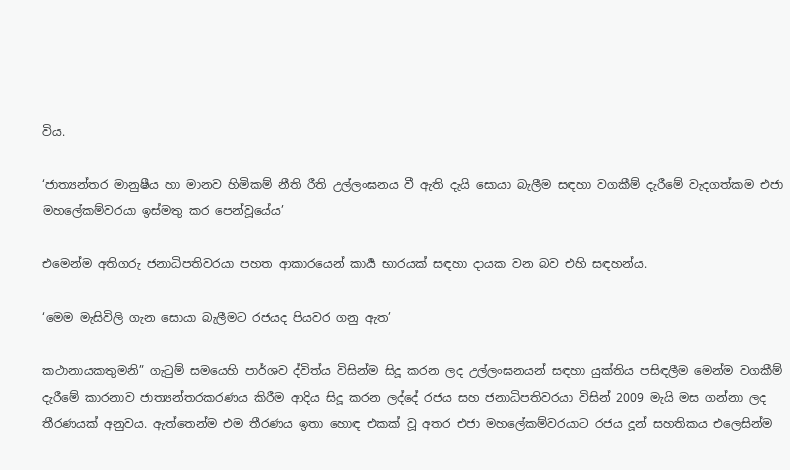විය.

‘ජාත්‍යන්තර මානුෂීය හා මානව හිමිකම් නීති රීති උල්ලංඝනය වී ඇති දැයි සොයා බැලීම සඳහා වගකීම් දැරීමේ වැදගත්කම එජා මහලේකම්වරයා ඉස්මතු කර පෙන්වූයේය’

එමෙන්ම අතිගරු ජනාධිපතිවරයා පහත ආකාරයෙන් කාර්‍ය භාරයක් සඳහා දායක වන බව එහි සඳහන්ය.

‘මෙම මැසිවිලි ගැන සොයා බැලීමට රජයද පියවර ගනු ඇත’

කථානායකතුමනි” ගැටුම් සමයෙහි පාර්ශව ද්විත්ය විසින්ම සිදූ කරන ලද උල්ලංඝනයන් සඳහා යුක්තිය පසිඳලීම මෙන්ම වගකීම් දැරීමේ කාරනාව ජාත්‍යන්තරකරණය කිරීම ආදිය සිදූ කරන ලද්දේ රජය සහ ජනාධිපතිවරයා විසින් 2009 මැයි මස ගන්නා ලද තීරණයක් අනුවය. ඇත්තෙන්ම එම තීරණය ඉතා හොඳ එකක් වූ අතර එජා මහලේකම්වරයාට රජය දූන් සහතිකය එලෙසින්ම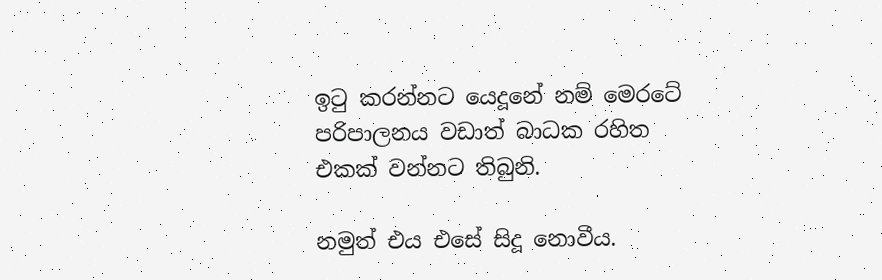ඉටු කරන්නට යෙදූනේ නම් මෙරටේ පරිපාලනය වඩාත් බාධක රහිත එකක් වන්නට තිබුනි.

නමුත් එය එසේ සිදූ නොවීය.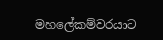මහලේකම්වරයාට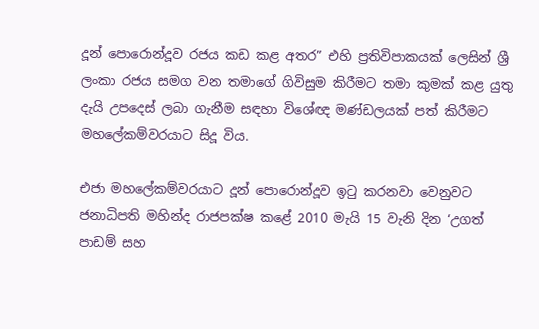දූන් පොරොන්දූව රජය කඩ කළ අතර” එහි ප්‍රතිවිපාකයක් ලෙසින් ශ්‍රී ලංකා රජය සමග වන තමාගේ ගිවිසුම කිරීමට තමා කුමක් කළ යුතු දැයි උපදෙස් ලබා ගැනීම සඳහා විශේඥ මණ්ඩලයක් පත් කිරීමට මහලේකම්වරයාට සිදූ විය.

එජා මහලේකම්වරයාට දූන් පොරොන්දූව ඉටු කරනවා වෙනුවට ජනාධිපති මහින්ද රාජපක්ෂ කළේ 2010 මැයි 15 වැනි දින ‘උගත් පාඩම් සහ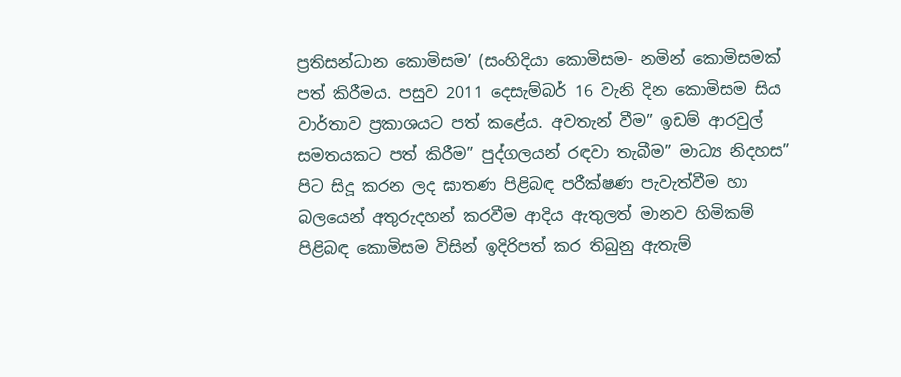ප්‍රතිසන්ධාන කොමිසම’ (සංහිදියා කොමිසම- නමින් කොමිසමක් පත් කිරීමය. පසුව 2011 දෙසැම්බර් 16 වැනි දින කොමිසම සිය වාර්තාව ප්‍රකාශයට පත් කළේය. අවතැන් වීම” ඉඩම් ආරවුල් සමතයකට පත් කිරීම” පුද්ගලයන් රඳවා තැබීම” මාධ්‍ය නිදහස” පිට සිදූ කරන ලද ඝාතණ පිළිබඳ පරීක්ෂණ පැවැත්වීම හා බලයෙන් අතුරුදහන් කරවීම ආදිය ඇතුලත් මානව හිමිකම් පිළිබඳ කොමිසම විසින් ඉදිරිපත් කර තිබුනු ඇතැම්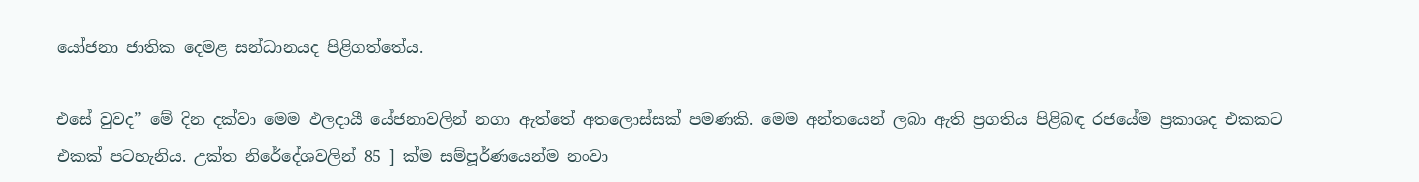යෝජනා ජාතික දෙමළ සන්ධානයද පිළිගත්තේය.

එසේ වුවද” මේ දින දක්වා මෙම ඵලදායී යේජනාවලින් නගා ඇත්තේ අතලොස්සක් පමණකි. මෙම අන්තයෙන් ලබා ඇති ප්‍රගතිය පිළිබඳ රජයේම ප්‍රකාශද එකකට එකක් පටහැනිය. උක්ත නිරේදේශවලින් 85 ] ක්ම සම්පූර්ණයෙන්ම නංවා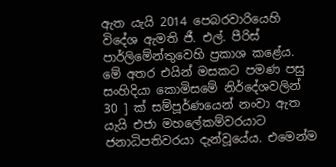ඇත යැයි 2014 පෙබරවාරියෙහි විදේශ ඇමති ජී. එල්. පීරිස් පාර්ලිමේන්තුවෙහි ප්‍රකාශ කළේය. මේ අතර එයින් මසකට පමණ පසු සංහිදියා කොමිසමේ නිර්දේශවලින් 30 ] ක් සම්පූර්ණයෙන් නංවා ඇත යැයි එජා මහලේකම්වරයාට ජනාධිපතිවරයා දැන්වූයේය. එමෙන්ම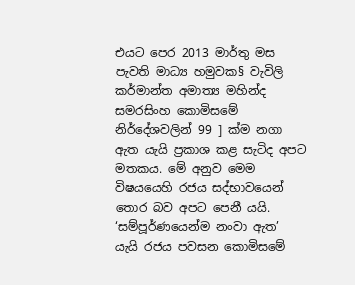එයට පෙර 2013 මාර්තු මස පැවති මාධ්‍ය හමුවක§ වැවිලි කර්මාන්ත අමාත්‍ය මහින්ද සමරසිංහ කොමිසමේ නිර්දේශවලින් 99 ] ක්ම නගා ඇත යැයි ප්‍රකාශ කළ සැටිද අපට මතකය. මේ අනුව මෙම විෂයයෙහි රජය සද්භාවයෙන් තොර බව අපට පෙනී යයි. ‘සම්පූර්ණයෙන්ම නංවා ඇත’ යැයි රජය පවසන කොමිසමේ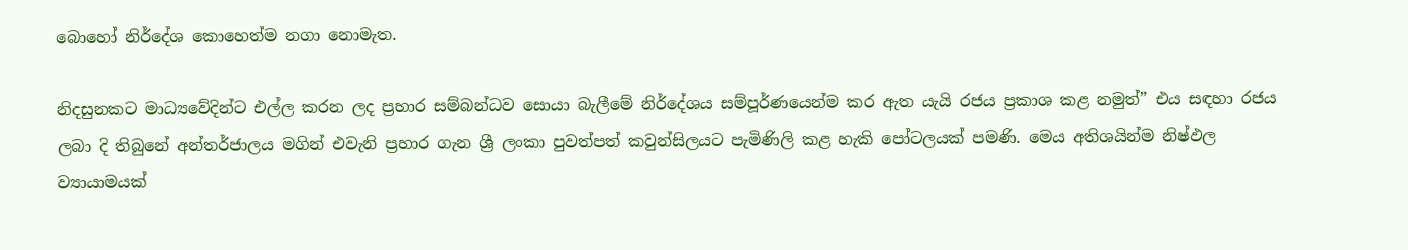බොහෝ නිර්දේශ කොහෙත්ම නගා නොමැත.

නිදසුනකට මාධ්‍යවේදින්ට එල්ල කරන ලද ප්‍රහාර සම්බන්ධව සොයා බැලීමේ නිර්දේශය සම්පූර්ණයෙන්ම කර ඇත යැයි රජය ප්‍රකාශ කළ නමුත්” එය සඳහා රජය ලබා දි තිබුනේ අන්තර්ජාලය මගින් එවැනි ප්‍රහාර ගැන ශ්‍රී ලංකා පුවත්පත් කවුන්සිලයට පැමිණිලි කළ හැකි පෝටලයක් පමණි. මෙය අතිශයින්ම නිෂ්ඵල ව්‍යායාමයක්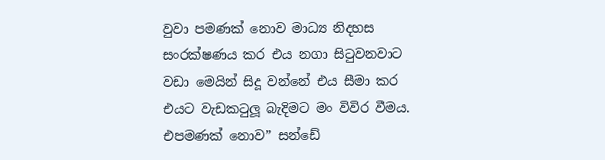වුවා පමණක් නොව මාධ්‍ය නිදහස සංරක්ෂණය කර එය නගා සිටුවනවාට වඩා මෙයින් සිදූ වන්නේ එය සීමා කර එයට වැඩකටුලූ බැදිමට මං විවිර වීමය. එපමණක් නොව” සන්ඩේ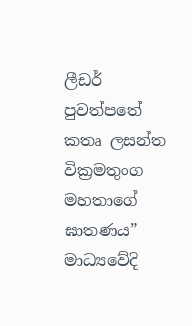ලීඩර් පුවත්පතේ කතෘ ලසන්ත වික්‍රමතුංග මහතාගේ ඝාතණය” මාධ්‍යවේදි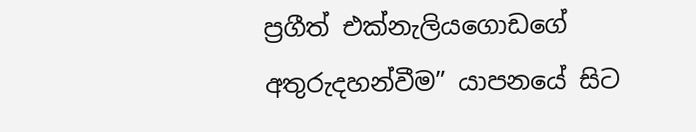ප්‍රගීත් එක්නැලියගොඩගේ අතුරුදහන්වීම” යාපනයේ සිට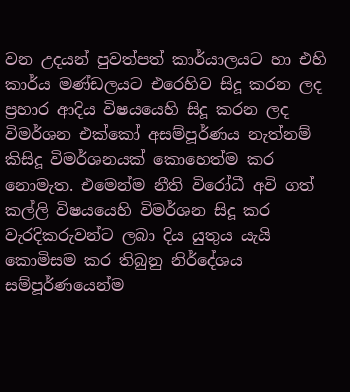වන උදයන් පුවත්පත් කාර්යාලයට හා එහි කාර්ය මණ්ඩලයට එරෙහිව සිදූ කරන ලද ප්‍රහාර ආදිය විෂයයෙහි සිදූ කරන ලද විමර්ශන එක්කෝ අසම්පූර්ණය නැත්නම් කිසිදූ විමර්ශනයක් කොහෙත්ම කර නොමැත. එමෙන්ම නීති විරෝධී අවි ගත් කල්ලි විෂයයෙහි විමර්ශන සිදූ කර වැරදිකරුවන්ට ලබා දිය යුතුය යැයි කොමිසම කර තිබුනු නිර්දේශය සම්පූර්ණයෙන්ම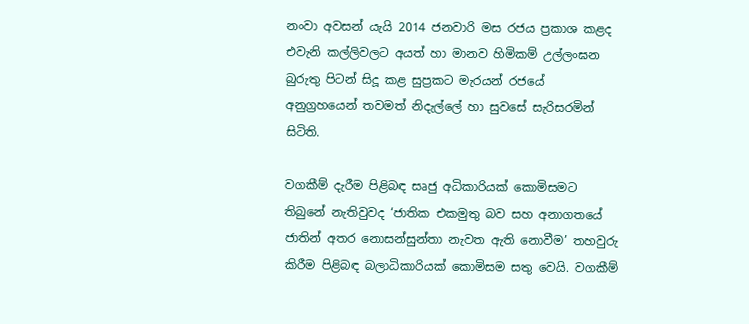නංවා අවසන් යැයි 2014 ජනවාරි මස රජය ප්‍රකාශ කළද එවැනි කල්ලිවලට අයත් හා මානව හිමිකම් උල්ලංඝන බුරුතු පිටන් සිදූ කළ සුප්‍රකට මැරයන් රජයේ අනුග්‍රහයෙන් තවමත් නිදැල්ලේ හා සුවසේ සැරිසරමින් සිටිති.

වගකීම් දැරීම පිළිබඳ සෘජු අධිකාරියක් කොමිසමට තිබුනේ නැතිවුවද ‘ජාතික එකමුතු බව සහ අනාගතයේ ජාතින් අතර නොසන්සුන්තා නැවත ඇති නොවීම’ තහවුරු කිරීම පිළිබඳ බලාධිකාරියක් කොමිසම සතු වෙයි. වගකීම්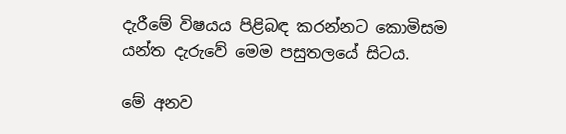දැරීමේ විෂයය පිළිබඳ කරන්නට කොමිසම යන්ත දැරුවේ මෙම පසුතලයේ සිටය.

මේ අනව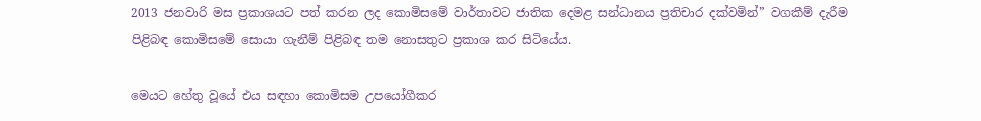2013 ජනවාරි මස ප්‍රකාශයට පත් කරන ලද කොමිසමේ වාර්තාවට ජාතික දෙමළ සන්ධානය ප්‍රතිචාර දක්වමින්” වගකීම් දැරීම පිළිබඳ කොමිසමේ සොයා ගැනීම් පිළිබඳ තම නොසතුට ප්‍රකාශ කර සිටියේය.

මෙයට හේතු වූයේ එය සඳහා කොමිසම උපයෝගීකර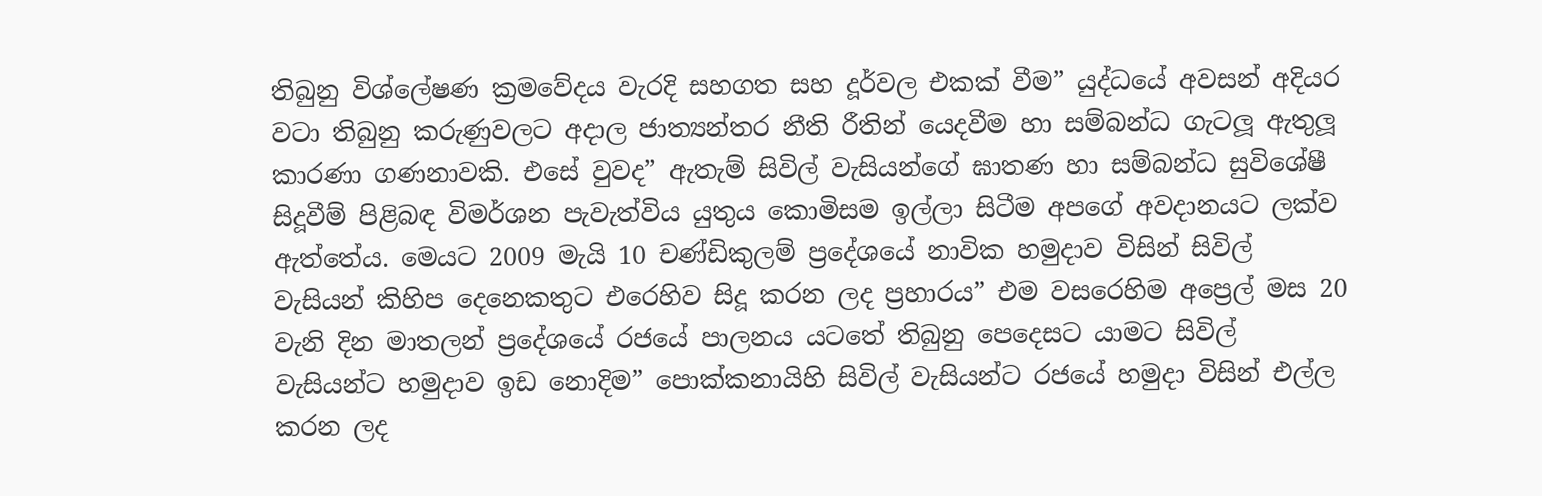තිබුනු විශ්ලේෂණ ක්‍රමවේදය වැරදි සහගත සහ දූර්වල එකක් වීම” යුද්ධයේ අවසන් අදියර වටා තිබුනු කරුණුවලට අදාල ජාත්‍යන්තර නීති රීතින් යෙදවීම හා සම්බන්ධ ගැටලූ ඇතුලූ කාරණා ගණනාවකි. එසේ වුවද” ඇතැම් සිවිල් වැසියන්ගේ ඝාතණ හා සම්බන්ධ සුවිශේෂී සිදූවීම් පිළිබඳ විමර්ශන පැවැත්විය යුතුය කොමිසම ඉල්ලා සිටීම අපගේ අවදානයට ලක්ව ඇත්තේය. මෙයට 2009 මැයි 10 චණ්ඩිකුලම් ප්‍රදේශයේ නාවික හමුදාව විසින් සිවිල් වැසියන් කිහිප දෙනෙකතුට එරෙහිව සිදූ කරන ලද ප්‍රහාරය” එම වසරෙහිම අප්‍රෙල් මස 20 වැනි දින මාතලන් ප්‍රදේශයේ රජයේ පාලනය යටතේ තිබුනු පෙදෙසට යාමට සිවිල් වැසියන්ට හමුදාව ඉඩ නොදිම” පොක්කනායිහි සිවිල් වැසියන්ට රජයේ හමුදා විසින් එල්ල කරන ලද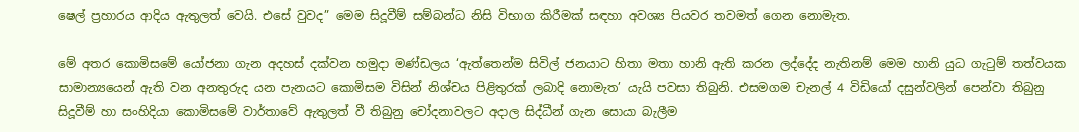ෂෙල් ප්‍රහාරය ආදිය ඇතුලත් වෙයි. එසේ වුවද” මෙම සිදූවීම් සම්බන්ධ නිසි විභාග කිරීමක් සඳහා අවශ්‍ය පියවර තවමත් ගෙන නොමැත.

මේ අතර කොමිසමේ යෝජනා ගැන අදහස් දක්වන හමුදා මණ්ඩලය ‘ඇත්තෙන්ම සිවිල් ජනයාට හිතා මතා හානි ඇති කරන ලද්දේද නැතිනම් මෙම හානි යුධ ගැටුම් තත්වයක සාමාන්‍යයෙන් ඇති වන අනතුරුද යන පැනයට කොමිසම විසින් නිශ්චය පිළිතුරක් ලබාදි නොමැත’ යැයි පවසා තිබුනි. එසමගම චැනල් 4 විඩියෝ දසුන්වලින් පෙන්වා තිබුනු සිදූවීම් හා සංහිදියා කොමිසමේ වාර්තාවේ ඇතුලත් වී තිබුනු චෝදනාවලට අදාල සිද්ධීන් ගැන සොයා බැලීම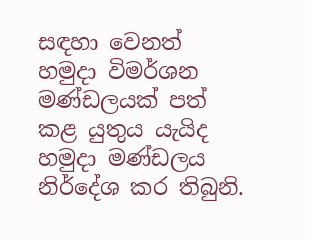සඳහා වෙනත් හමුදා විමර්ශන මණ්ඩලයක් පත් කළ යුතුය යැයිද හමුදා මණ්ඩලය නිර්දේශ කර තිබුනි.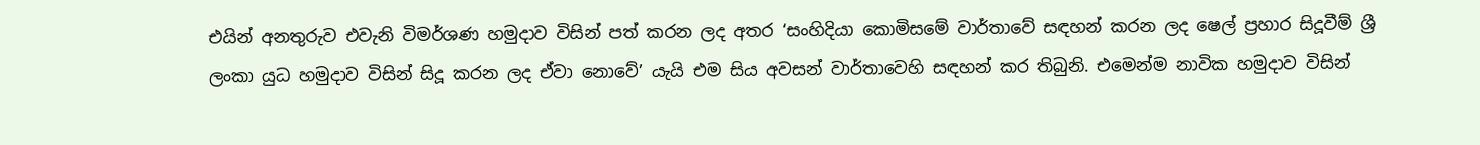එයින් අනතුරුව එවැනි විමර්ශණ හමුදාව විසින් පත් කරන ලද අතර ‘සංහිදියා කොමිසමේ වාර්තාවේ සඳහන් කරන ලද ෂෙල් ප්‍රහාර සිදූවීම් ශ්‍රී ලංකා යුධ හමුදාව විසින් සිදූ කරන ලද ඒවා නොවේ’ යැයි එම සිය අවසන් වාර්තාවෙහි සඳහන් කර තිබුනි. එමෙන්ම නාවික හමුදාව විසින්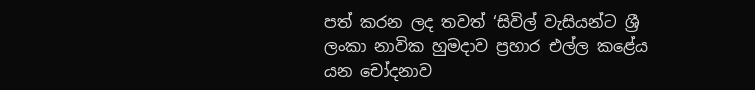පත් කරන ලද තවත් ‘සිවිල් වැසියන්ට ශ්‍රී ලංකා නාවික හුමදාව ප්‍රහාර එල්ල කළේය යන චෝදනාව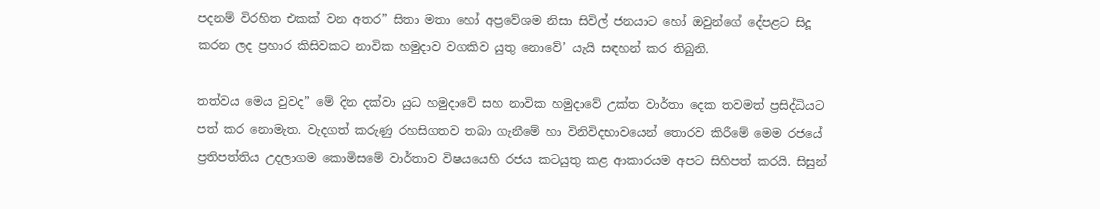පදනම් විරහිත එකක් වන අතර” සිතා මතා හෝ අප්‍රවේශම නිසා සිවිල් ජනයාට හෝ ඔවුන්ගේ දේපළට සිදූ කරන ලද ප්‍රහාර කිසිවකට නාවික හමුදාව වගකිව යුතු නොවේ’ යැයි සඳහන් කර තිබුනි.

තත්වය මෙය වුවද” මේ දින දක්වා යුධ හමුදාවේ සහ නාවික හමුදාවේ උක්ත වාර්තා දෙක තවමත් ප්‍රසිද්ධියට පත් කර නොමැත. වැදගත් කරුණු රහසිගතව තබා ගැනීමේ හා විනිවිදභාවයෙන් තොරව කිරීමේ මෙම රජයේ ප්‍රතිපත්තිය උදලාගම කොමිසමේ වාර්තාව විෂයයෙහි රජය කටයුතු කළ ආකාරයම අපට සිහිපත් කරයි. සිසුන්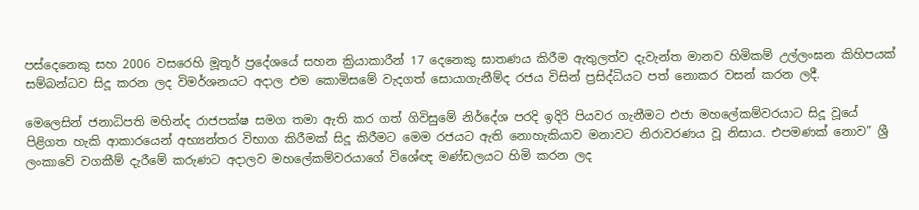පස්දෙනෙකු සහ 2006 වසරෙහි මූතූර් ප්‍රදේශයේ සහන ක්‍රියාකාරීන් 17 දෙනෙකු ඝාතණය කිරීම ඇතුලත්ව දැවැන්ත මානව හිමිකම් උල්ලංඝන කිහිපයක් සම්බන්ධව සිදූ කරන ලද විමර්ශනයට අදාල එම කොමිසමේ වැදගත් සොයාගැනීම්ද රජය විසින් ප්‍රසිද්ධියට පත් නොකර වසන් කරන ලදී.

මෙලෙසින් ජනාධිපති මහින්ද රාජපක්ෂ සමග තමා ඇති කර ගත් ගිවිසුමේ නිර්දේශ පරදි ඉදිරි පියවර ගැනීමට එජා මහලේකම්වරයාට සිදූ වූයේ පිළිගත හැකි ආකාරයෙන් අභ්‍යන්තර විභාග කිරීමක් සිදූ කිරීමට මෙම රජයට ඇති නොහැකියාව මනාවට නිරාවරණය වූ නිසාය. එපමණක් නොව” ශ්‍රී ලංකාවේ වගකීම් දැරීමේ කරුණට අදාලව මහලේකම්වරයාගේ විශේඥ මණ්ඩලයට හිමි කරන ලද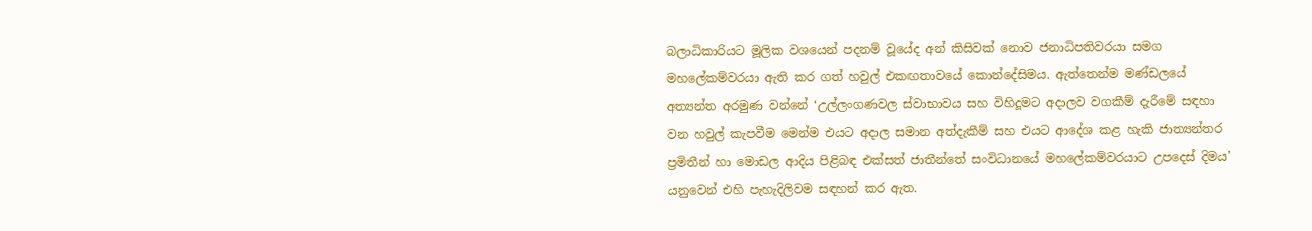බලාධිකාරියට මූලික වශයෙන් පදනම් වූයේද අන් කිසිවක් නොව ජනාධිපතිවරයා සමග මහලේකම්වරයා ඇති කර ගත් හවුල් එකඟතාවයේ කොන්දේසිමය. ඇත්තෙන්ම මණ්ඩලයේ අත්‍යන්ත අරමුණ වන්නේ ‘උල්ලංගණවල ස්වාභාවය සහ විහිදූමට අදාලව වගකීම් දැරීමේ සඳහා වන හවුල් කැපවීම මෙන්ම එයට අදාල සමාන අත්දැකීම් සහ එයට ආදේශ කළ හැකි ජාත්‍යන්තර ප්‍රමිතීන් හා මොඩල ආදිය පිළිබඳ එක්සත් ජාතීන්තේ සංවිධානයේ මහලේකම්වරයාට උපදෙස් දිමය’ යනුවෙන් එහි පැහැදිලිවම සඳහන් කර ඇත.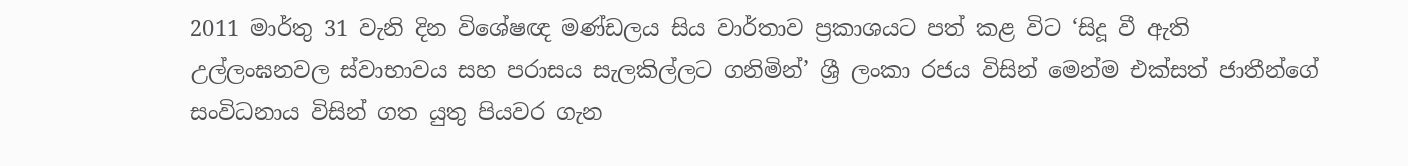2011 මාර්තු 31 වැනි දින විශේෂඥ මණ්ඩලය සිය වාර්තාව ප්‍රකාශයට පත් කළ විට ‘සිදූ වී ඇති උල්ලංඝනවල ස්වාභාවය සහ පරාසය සැලකිල්ලට ගනිමින්’ ශ්‍රී ලංකා රජය විසින් මෙන්ම එක්සත් ජාතීන්ගේ සංවිධනාය විසින් ගත යුතු පියවර ගැන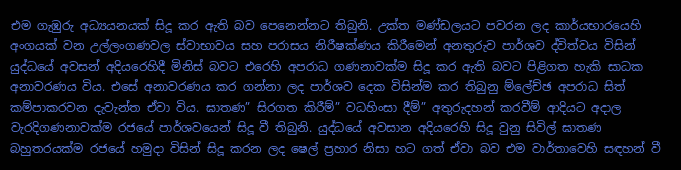එම ගැඹුරු අධ්‍යයනයක් සිදූ කර ඇති බව පෙනෙන්නට තිබුනි. උක්ත මණ්ඩලයට පවරන ලද කාර්යභාරයෙහි අංගයක් වන උල්ලංගණවල ස්වාභාවය සහ පරාසය නිරීෂක්ණය කිරීමෙන් අනතුරුව පාර්ශව ද්විත්වය විසින් යුද්ධයේ අවසන් අදියරෙහිදී මිනිස් බවට එරෙහි අපරාධ ගණනාවක්ම සිදූ කර ඇති බවට පිළිගත හැකි සාධක අනාවරණය විය. එසේ අනාවරණය කර ගන්නා ලද පාර්ශව දෙක විසින්ම කර තිබුනු ම්ලේච්ඡ අපරාධ සිත් කම්පාකරවන දැවැන්ත ඒවා විය. ඝාතණ” සිරගත කිරීම්” වධහිංසා දීම්” අතුරුදහන් කරවීම් ආදියට අදාල වැරදිගණනාවක්ම රජයේ පාර්ශවයෙන් සිදූ වී තිබුනි. යුද්ධයේ අවසාන අදියරෙහි සිදූ වුනු සිවිල් ඝාතණ බහුතරයක්ම රජයේ හමුදා විසින් සිදූ කරන ලද ෂෙල් ප්‍රහාර නිසා හට ගත් ඒවා බව එම වාර්තාවෙහි සඳහන් වී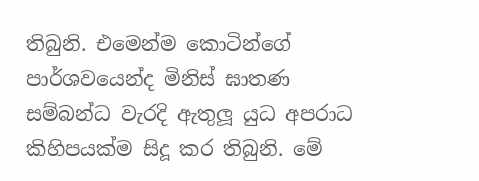තිබුනි. එමෙන්ම කොටින්ගේ පාර්ශවයෙන්ද මිනිස් ඝාතණ සම්බන්ධ වැරදි ඇතුලූ යුධ අපරාධ කිහිපයක්ම සිදූ කර තිබුනි. මේ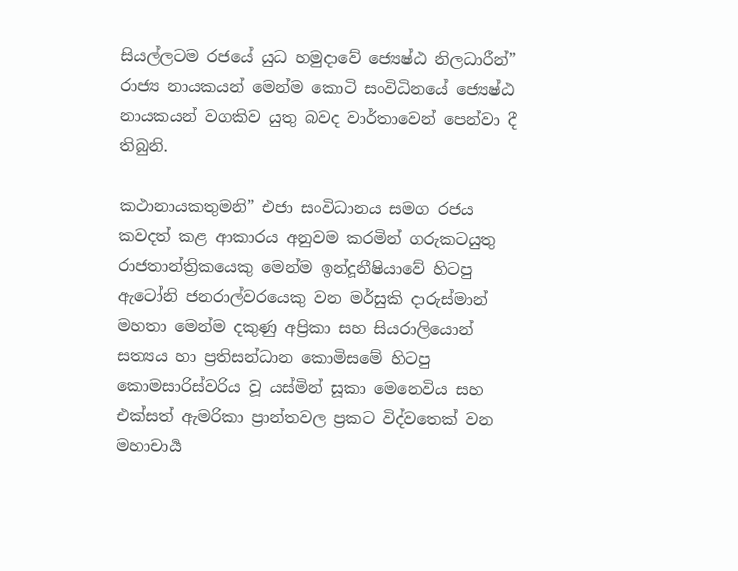සියල්ලටම රජයේ යුධ හමුදාවේ ජ්‍යෙෂ්ඨ නිලධාරීන්” රාජ්‍ය නායකයන් මෙන්ම කොටි සංවිධිනයේ ජ්‍යෙෂ්ඨ නායකයන් වගකිව යුතු බවද වාර්තාවෙන් පෙන්වා දී තිබුනි.

කථානායකතුමනි” එජා සංවිධානය සමග රජය කවදත් කළ ආකාරය අනුවම කරමින් ගරුකටයුතු රාජතාන්ත්‍රිකයෙකු මෙන්ම ඉන්දූනීෂියාවේ හිටපු ඇටෝනි ජනරාල්වරයෙකු වන මර්සුකි දාරුස්මාන් මහතා මෙන්ම දකුණු අප්‍රිකා සහ සියරාලියොන් සත්‍යය හා ප්‍රතිසන්ධාන කොමිසමේ හිටපු කොමසාරිස්වරිය වූ යස්මින් සූකා මෙනෙවිය සහ එක්සත් ඇමරිකා ප්‍රාන්තවල ප්‍රකට විද්වතෙක් වන මහාචාර්‍ය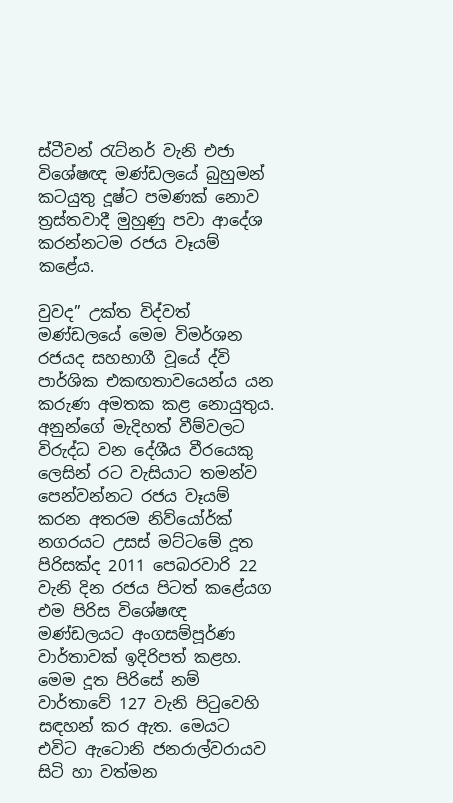ස්ටීවන් රැට්නර් වැනි එජා විශේෂඥ මණ්ඩලයේ බුහුමන් කටයුතු දූෂ්ට පමණක් නොව ත්‍රස්තවාදී මුහුණු පවා ආදේශ කරන්නටම රජය වෑයම් කළේය.

වුවද” උක්ත විද්වත් මණ්ඩලයේ මෙම විමර්ශන රජයද සහභාගී වූයේ ද්වි පාර්ශික එකඟතාවයෙන්ය යන කරුණ අමතක කළ නොයුතුය. අනුන්ගේ මැදිහත් වීම්වලට විරුද්ධ වන දේශීය වීරයෙකු ලෙසින් රට වැසියාට තමන්ව පෙන්වන්නට රජය වෑයම් කරන අතරම නිව්යෝර්ක් නගරයට උසස් මට්ටමේ දූත පිරිසක්ද 2011 පෙබරවාරි 22 වැනි දින රජය පිටත් කළේයග එම පිරිස විශේෂඥ මණ්ඩලයට අංගසම්පූර්ණ වාර්තාවක් ඉදිරිපත් කළහ. මෙම දූත පිරිසේ නම් වාර්තාවේ 127 වැනි පිටුවෙහි සඳහන් කර ඇත. මෙයට එවිට ඇටොනි ජනරාල්වරායව සිටි හා වත්මන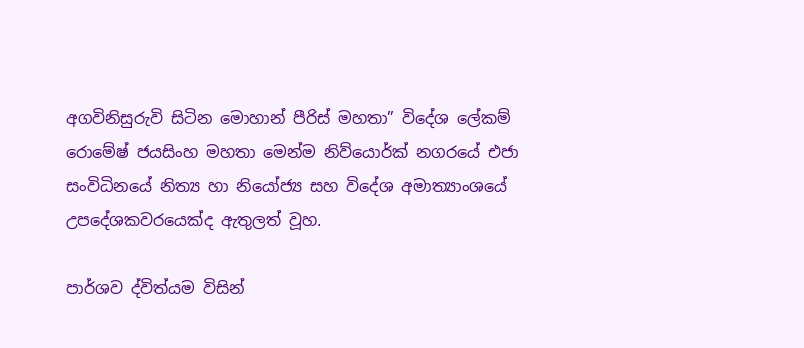අගවිනිසුරුවි සිටින මොහාන් පීරිස් මහතා” විදේශ ලේකම් රොමේෂ් ජයසිංහ මහතා මෙන්ම නිව්යොර්ක් නගරයේ එජා සංවිධිනයේ නිත්‍ය හා නියෝජ්‍ය සහ විදේශ අමාත්‍යාංශයේ උපදේශකවරයෙක්ද ඇතුලත් වූහ.

පාර්ශව ද්විත්යම විසින්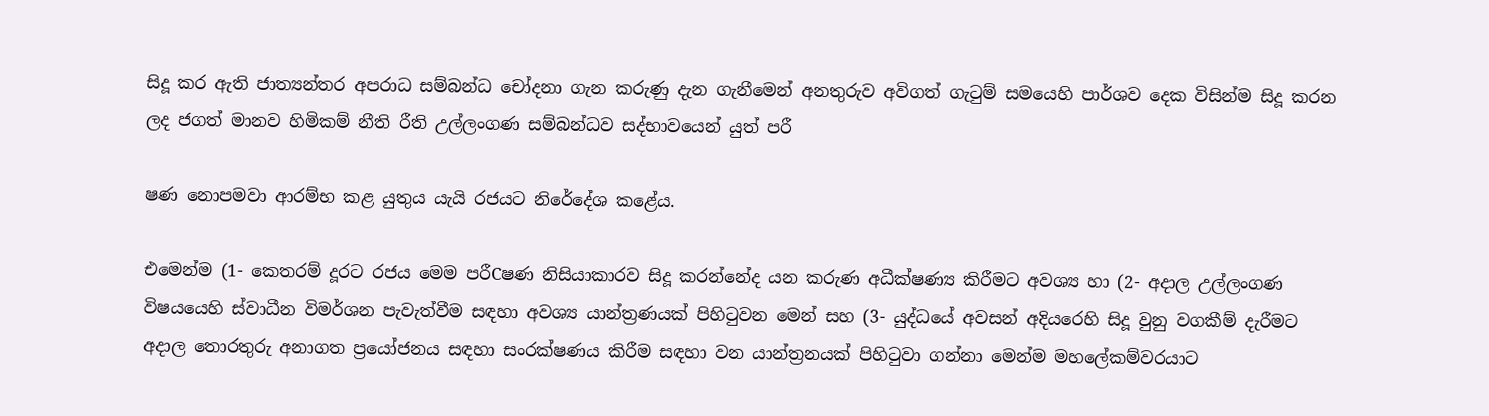සිදූ කර ඇති ජාත්‍යන්තර අපරාධ සම්බන්ධ චෝදනා ගැන කරුණු දැන ගැනීමෙන් අනතුරුව අවිගත් ගැටුම් සමයෙහි පාර්ශව දෙක විසින්ම සිදූ කරන ලද ජගත් මානව හිමිකම් නීති රීති උල්ලංගණ සම්බන්ධව සද්භාවයෙන් යුත් පරී

ෂණ නොපමවා ආරම්භ කළ යුතුය යැයි රජයට නිරේදේශ කළේය.

එමෙන්ම (1- කෙතරම් දූරට රජය මෙම පරීCෂණ නිසියාකාරව සිදූ කරන්නේද යන කරුණ අධීක්ෂණ්‍ය කිරීමට අවශ්‍ය හා (2- අදාල උල්ලංගණ විෂයයෙහි ස්වාධීන විමර්ශන පැවැත්වීම සඳහා අවශ්‍ය යාන්ත්‍රණයක් පිහිටුවන මෙන් සහ (3- යුද්ධයේ අවසන් අදියරෙහි සිදූ වුනු වගකීම් දැරීමට අදාල තොරතුරු අනාගත ප්‍රයෝජනය සඳහා සංරක්ෂණය කිරීම සඳහා වන යාන්ත්‍රනයක් පිහිටුවා ගන්නා මෙන්ම මහලේකම්වරයාට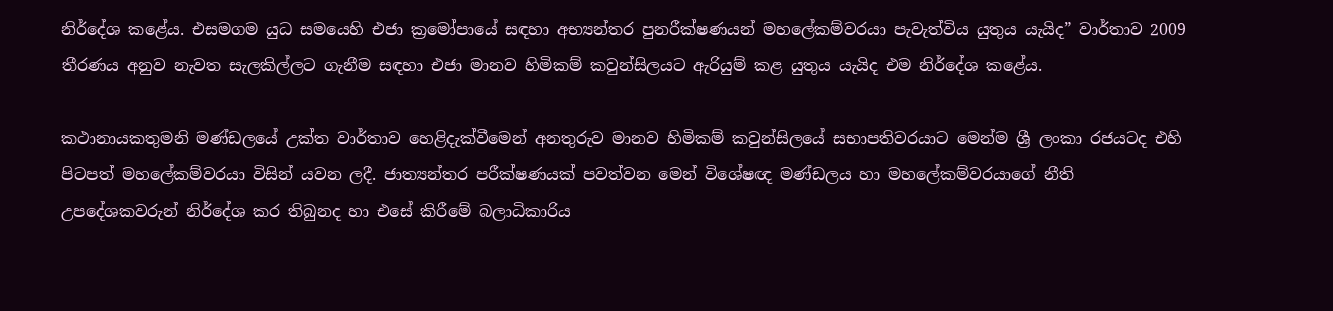නිර්දේශ කළේය. එසමගම යුධ සමයෙහි එජා ක්‍රමෝපායේ සඳහා අභ්‍යන්තර පුනරීක්ෂණයන් මහලේකම්වරයා පැවැත්විය යුතුය යැයිද” වාර්තාව 2009 තීරණය අනුව නැවත සැලකිල්ලට ගැනීම සඳහා එජා මානව හිමිකම් කවුන්සිලයට ඇරියුම් කළ යුතුය යැයිද එම නිර්දේශ කළේය.

කථානායකතුමනි මණ්ඩලයේ උක්ත වාර්තාව හෙළිදැක්වීමෙන් අනතුරුව මානව හිමිකම් කවුන්සිලයේ සභාපතිවරයාට මෙන්ම ශ්‍රී ලංකා රජයටද එහි පිටපත් මහලේකම්වරයා විසින් යවන ලදී. ජාත්‍යන්තර පරීක්ෂණයක් පවත්වන මෙන් විශේෂඥ මණ්ඩලය හා මහලේකම්වරයාගේ නීති උපදේශකවරුන් නිර්දේශ කර තිබුනද හා එසේ කිරීමේ බලාධිකාරිය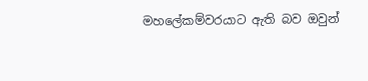මහලේකම්වරයාට ඇති බව ඔවුන්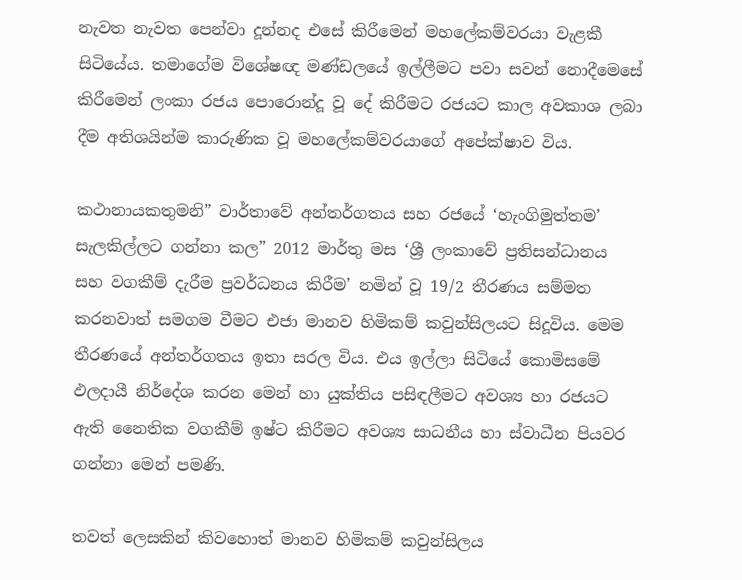නැවත නැවත පෙන්වා දූන්නද එසේ කිරීමෙන් මහලේකම්වරයා වැළකී සිටියේය. තමාගේම විශේෂඥ මණ්ඩලයේ ඉල්ලීමට පවා සවන් නොදීමෙසේ කිරීමෙන් ලංකා රජය පොරොන්දූ වූ දේ කිරීමට රජයට කාල අවකාශ ලබා දීම අතිශයින්ම කාරුණික වූ මහලේකම්වරයාගේ අපේක්ෂාව විය.

කථානායකතුමනි” වාර්තාවේ අන්තර්ගතය සහ රජයේ ‘හැංගිමුත්තම’ සැලකිල්ලට ගන්නා කල” 2012 මාර්තු මස ‘ශ්‍රී ලංකාවේ ප්‍රතිසන්ධානය සහ වගකීම් දැරීම ප්‍රවර්ධනය කිරීම’ නමින් වූ 19/2 තීරණය සම්මත කරනවාත් සමගම වීමට එජා මානව හිමිකම් කවුන්සිලයට සිදූවිය. මෙම තීරණයේ අන්තර්ගතය ඉතා සරල විය. එය ඉල්ලා සිටියේ කොමිසමේ ඵලදායී නිර්දේශ කරන මෙන් හා යුක්තිය පසිඳලීමට අවශ්‍ය හා රජයට ඇති නෛතික වගකීම් ඉෂ්ට කිරීමට අවශ්‍ය සාධනීය හා ස්වාධීන පියවර ගන්නා මෙන් පමණි.

තවත් ලෙසකින් කිවහොත් මානව හිමිකම් කවුන්සිලය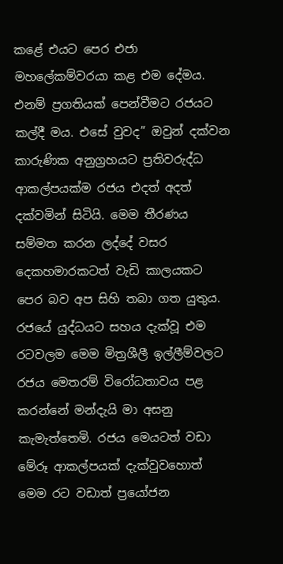කළේ එයට පෙර එජා මහලේකම්වරයා කළ එම දේමය. එනම් ප්‍රගතියක් පෙන්වීමට රජයට කල්දී මය. එසේ වුවද” ඔවුන් දක්වන කාරුණික අනුග්‍රහයට ප්‍රතිවරුද්ධ ආකල්පයක්ම රජය එදත් අදත් දක්වමින් සිටියි. මෙම තීරණය සම්මත කරන ලද්දේ වසර දෙකහමාරකටත් වැඩි කාලයකට පෙර බව අප සිහි තබා ගත යුතුය. රජයේ යුද්ධයට සහය දැක්වූ එම රටවලම මෙම මිත්‍රශීලී ඉල්ලීම්වලට රජය මෙතරම් විරෝධතාවය පළ කරන්නේ මන්දැයි මා අසනු කැමැත්තෙමි. රජය මෙයටත් වඩා මේරූ ආකල්පයක් දැක්වුවහොත් මෙම රට වඩාත් ප්‍රයෝජන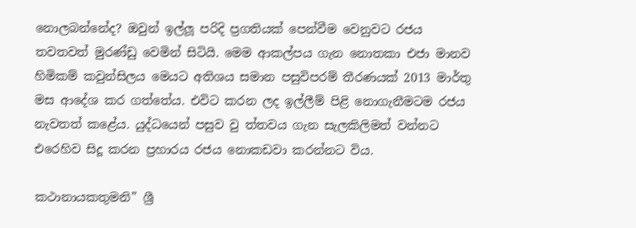නොලබන්නේද? ඔවුන් ඉල්ලූ පරිදි ප්‍රගතියක් පෙන්වීම වෙනුවට රජය තවතවත් මුරණ්ඩු වෙමින් සිටියි. මෙම ආකල්පය ගැන නොතකා එජා මානව හිමිකම් කවුන්සිලය මෙයට අතිශය සමාන පසුවිපරම් තීරණයක් 2013 මාර්තු මස ආදේශ කර ගත්තේය. එවිට කරන ලද ඉල්ලීම් පිළි නොගැනීමටම රජය නැවතත් කළේය. යුද්ධයෙන් පසුව වු ත්තවය ගැන සැලකිලිමත් වන්නට එරෙහිව සිදූ කරන ප්‍රහාරය රජය නොකඩවා කරන්නට විය.

කථානායකතුමනි” ශ්‍රී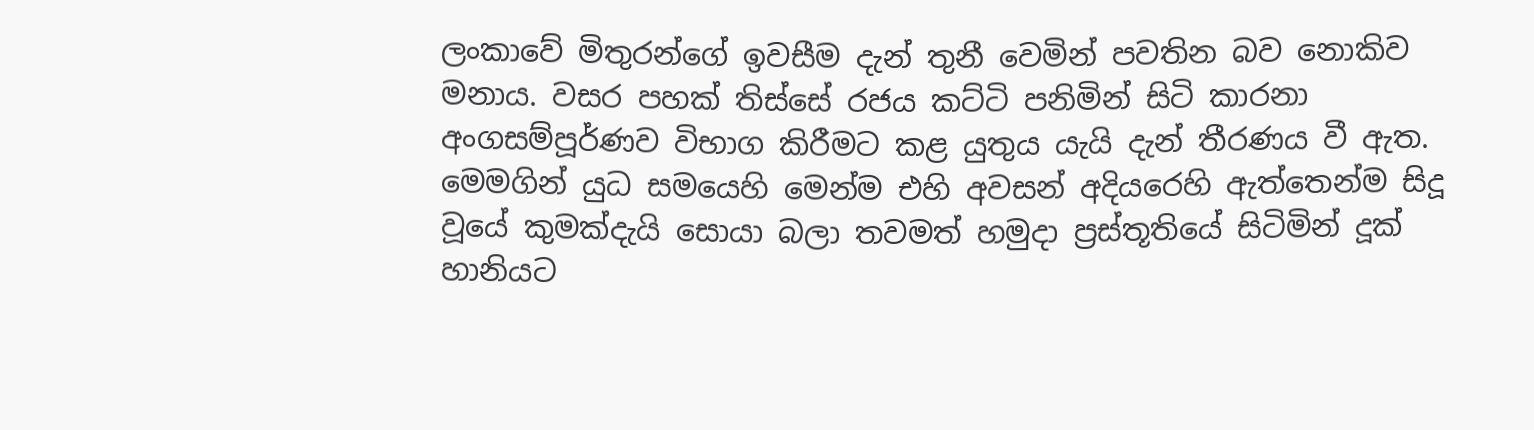ලංකාවේ මිතුරන්ගේ ඉවසීම දැන් තුනී වෙමින් පවතින බව නොකිව මනාය. වසර පහක් තිස්සේ රජය කට්ටි පනිමින් සිටි කාරනා අංගසම්පූර්ණව විභාග කිරීමට කළ යුතුය යැයි දැන් තීරණය වී ඇත. මෙමගින් යුධ සමයෙහි මෙන්ම එහි අවසන් අදියරෙහි ඇත්තෙන්ම සිදූ වූයේ කුමක්දැයි සොයා බලා තවමත් හමුදා ප්‍රස්තූතියේ සිටිමින් දූක් හානියට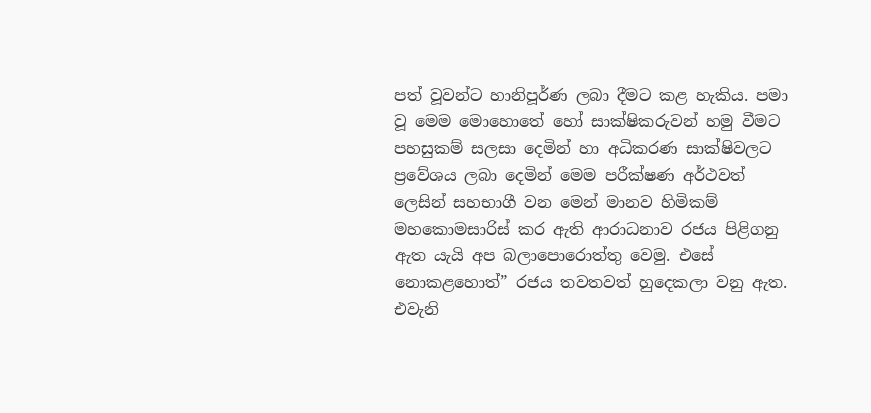පත් වූවන්ට හානිපූර්ණ ලබා දීමට කළ හැකිය. පමා වූ මෙම මොහොතේ හෝ සාක්ෂිකරුවන් හමු වීමට පහසුකම් සලසා දෙමින් හා අධිකරණ සාක්ෂිවලට ප්‍රවේශය ලබා දෙමින් මෙම පරීක්ෂණ අර්ථවත් ලෙසින් සහභාගී වන මෙන් මානව හිමිකම් මහකොමසාරිස් කර ඇති ආරාධනාව රජය පිළිගනු ඇත යැයි අප බලාපොරොත්තු වෙමු. එසේ නොකළහොත්” රජය තවතවත් හුදෙකලා වනු ඇත. එවැනි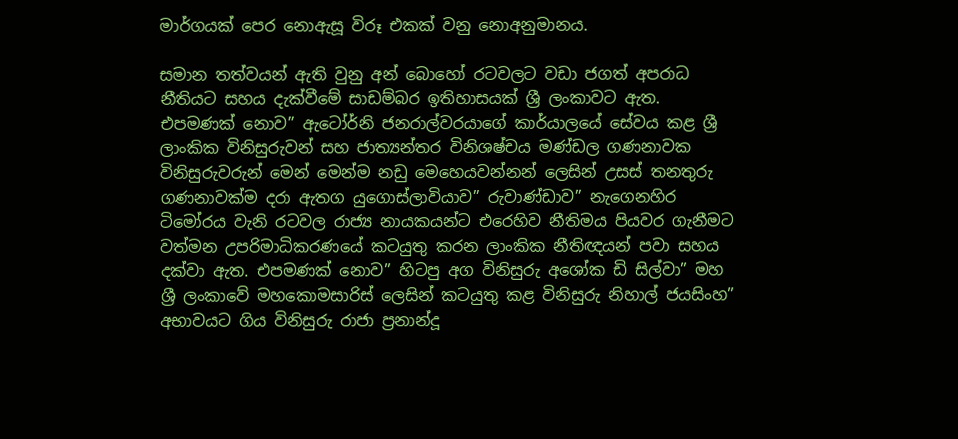මාර්ගයක් පෙර නොඇසූ විරූ එකක් වනු නොඅනුමානය.

සමාන තත්වයන් ඇති වුනු අන් බොහෝ රටවලට වඩා ජගත් අපරාධ නීතියට සහය දැක්වීමේ සාඩම්බර ඉතිහාසයක් ශ්‍රී ලංකාවට ඇත. එපමණක් නොව” ඇටෝර්නි ජනරාල්වරයාගේ කාර්යාලයේ සේවය කළ ශ්‍රී ලාංකික විනිසුරුවන් සහ ජාත්‍යන්තර විනිශෂ්චය මණ්ඩල ගණනාවක විනිසුරුවරුන් මෙන් මෙන්ම නඩු මෙහෙයවන්නන් ලෙසින් උසස් තනතුරු ගණනාවක්ම දරා ඇතග යුගොස්ලාවියාව” රුවාණ්ඩාව” නැගෙනහිර ටිමෝරය වැනි රටවල රාජ්‍ය නායකයන්ට එරෙහිව නීතිමය පියවර ගැනීමට වත්මන උපරිමාධිකරණයේ කටයුතු කරන ලාංකික නීතිඥයන් පවා සහය දක්වා ඇත. එපමණක් නොව” හිටපු අග විනිසුරු අශෝක ඩි සිල්වා” මහ ශ්‍රී ලංකාවේ මහකොමසාරිස් ලෙසින් කටයුතු කළ විනිසුරු නිහාල් ජයසිංහ” අභාවයට ගිය විනිසුරු රාජා ප්‍රනාන්දූ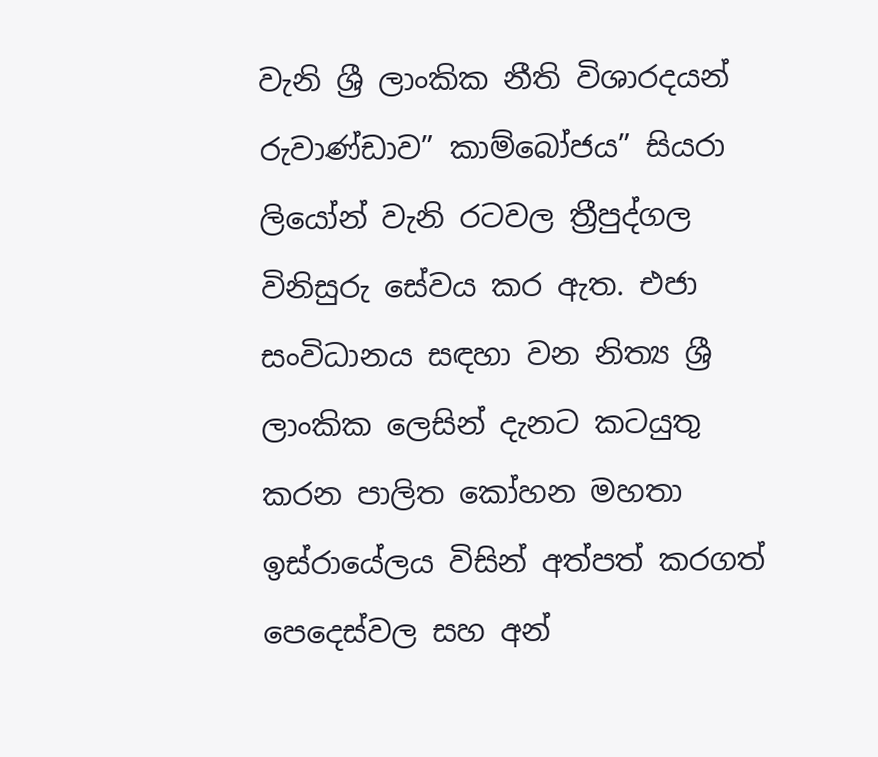වැනි ශ්‍රී ලාංකික නීති විශාරදයන් රුවාණ්ඩාව” කාම්බෝජය” සියරා ලියෝන් වැනි රටවල ත්‍රීපුද්ගල විනිසුරු සේවය කර ඇත. එජා සංවිධානය සඳහා වන නිත්‍ය ශ්‍රී ලාංකික ලෙසින් දැනට කටයුතු කරන පාලිත කෝහන මහතා ඉස්රායේලය විසින් අත්පත් කරගත් පෙදෙස්වල සහ අන්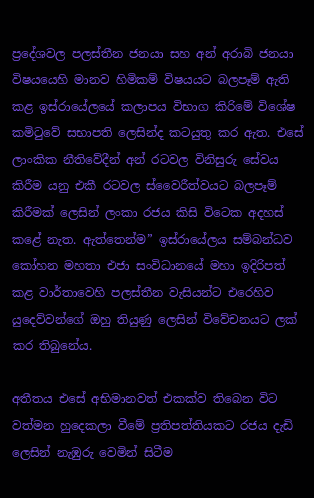ප්‍රදේශවල පලස්තීන ජනයා සහ අන් අරාබි ජනයා විෂයයෙහි මානව හිමිකම් විෂයයට බලපෑම් ඇති කළ ඉස්රායේලයේ කලාපය විභාග කිරිමේ විශේෂ කමිටුවේ සභාපති ලෙසින්ද කටයුතු කර ඇත. එසේ ලාංකික නීතිවේදීන් අන් රටවල විනිසුරු සේවය කිරීම යනු එකී රටවල ස්වෛරීත්වයට බලපෑම් කිරීමක් ලෙසින් ලංකා රජය කිසි විටෙක අදහස් කළේ නැත. ඇත්තෙන්ම” ඉස්රායේලය සම්බන්ධව කෝහන මහතා එජා සංවිධානයේ මහා ඉදිරිපත් කළ වාර්තාවෙහි පලස්තීන වැසියන්ට එරෙහිව යුදෙව්වන්ගේ ඔහු තියුණු ලෙසින් විවේචනයට ලක් කර තිබුනේය.

අතීතය එසේ අභිමානවත් එකක්ව තිබෙන විට වත්මන හුදෙකලා වීමේ ප්‍රතිපත්තියකට රජය දැඩි ලෙසින් නැඹුරු වෙමින් සිටීම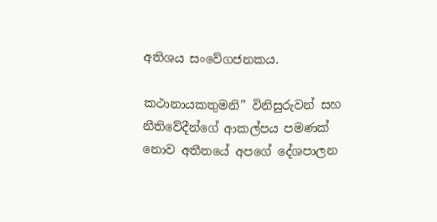අතිශය සංවේගජනකය.

කථානායකතුමනි” විනිසුරුවන් සහ නීතිවේදීන්ගේ ආකල්පය පමණක් නොව අතීතයේ අපගේ දේශපාලන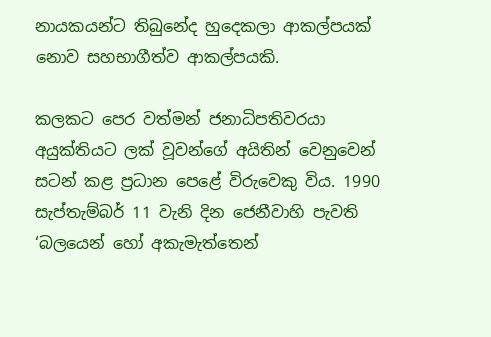නායකයන්ට තිබුනේද හුදෙකලා ආකල්පයක් නොව සහභාගීත්ව ආකල්පයකි.

කලකට පෙර වත්මන් ජනාධිපතිවරයා අයුක්තියට ලක් වූවන්ගේ අයිතින් වෙනුවෙන් සටන් කළ ප්‍රධාන පෙළේ විරුවෙකු විය. 1990 සැප්තැම්බර් 11 වැනි දින ජෙනීවාහි පැවති ‘බලයෙන් හෝ අකැමැත්තෙන්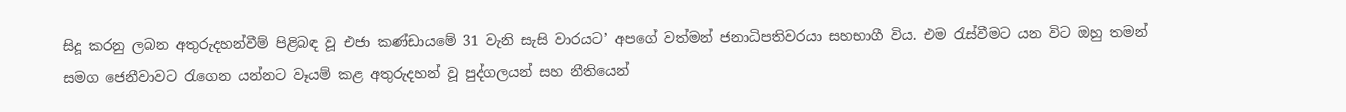සිදූ කරනු ලබන අතුරුදහන්වීම් පිළිබඳ වූ එජා කණ්ඩායමේ 31 වැනි සැසි වාරයට’ අපගේ වත්මන් ජනාධිපතිවරයා සහභාගී විය. එම රැස්වීමට යන විට ඔහු තමන් සමග ජෙනීවාවට රැගෙන යන්නට වෑයම් කළ අතුරුදහන් වූ පුද්ගලයන් සහ නීතියෙන්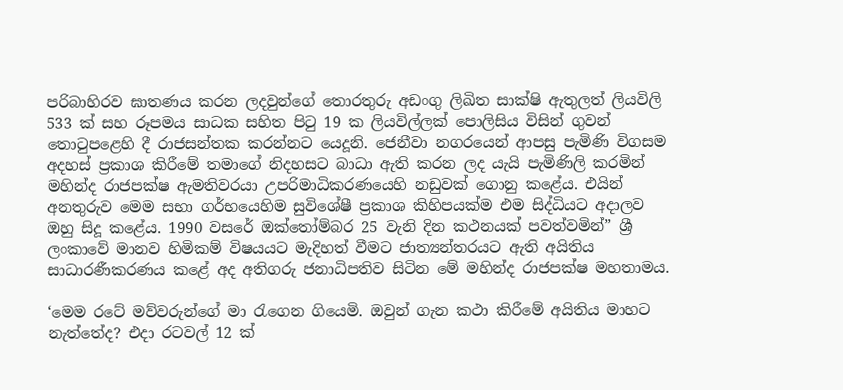පරිබාහිරව ඝාතණය කරන ලදවුන්ගේ තොරතුරු අඩංගු ලිඛිත සාක්ෂි ඇතුලත් ලියවිලි 533 ක් සහ රූපමය සාධක සහිත පිටු 19 ක ලියවිල්ලක් පොලිසිය විසින් ගුවන් තොටුපළෙහි දී රාජසන්තක කරන්නට යෙදූනි. ජෙනීවා නගරයෙන් ආපසු පැමිණි විගසම අදහස් ප්‍රකාශ කිරීමේ තමාගේ නිදහසට බාධා ඇති කරන ලද යැයි පැමිණිලි කරමින් මහින්ද රාජපක්ෂ ඇමතිවරයා උපරිමාධිකරණයෙහි නඩුවක් ගොනු කළේය. එයින් අනතුරුව මෙම සභා ගර්භයෙහිම සුවිශේෂී ප්‍රකාශ කිහිපයක්ම එම සිද්ධියට අදාලව ඔහු සිදූ කළේය. 1990 වසරේ ඔක්තෝම්බර 25 වැනි දින කථනයක් පවත්වමින්” ශ්‍රී ලංකාවේ මානව හිමිකම් විෂයයට මැදිහත් වීමට ජාත්‍යන්තරයට ඇති අයිතිය සාධාරණීකරණය කළේ අද අතිගරු ජනාධිපතිව සිටින මේ මහින්ද රාජපක්ෂ මහතාමය.

‘මෙම රටේ මව්වරුන්ගේ මා රැගෙන ගියෙමි. ඔවුන් ගැන කථා කිරීමේ අයිතිය මාහට නැත්තේද? එදා රටවල් 12 ක්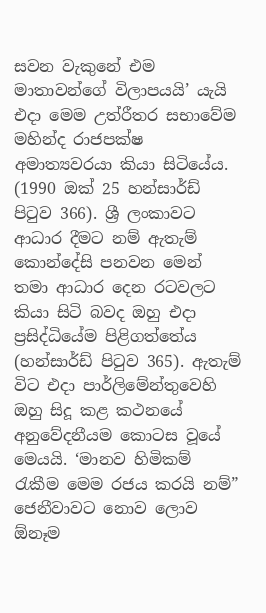සවන වැකුනේ එම මාතාවන්ගේ විලාපයයි’ යැයි එදා මෙම උත්රීතර සභාවේම මහින්ද රාජපක්ෂ අමාත්‍යවරයා කියා සිටියේය. (1990 ඔක් 25 හන්සාර්ඩ් පිටුව 366). ශ්‍රී ලංකාවට ආධාර දීමට නම් ඇතැම් කොන්දේසි පනවන මෙන් තමා ආධාර දෙන රටවලට කියා සිටි බවද ඔහු එදා ප්‍රසිද්ධියේම පිළිගත්තේය (හන්සාර්ඩ් පිටුව 365). ඇතැම් විට එදා පාර්ලිමේන්තුවෙහි ඔහු සිදූ කළ කථනයේ අනුවේදනීයම කොටස වූයේ මෙයයි. ‘මානව හිමිකම් රැකීම මෙම රජය කරයි නම්” ජෙනීවාවට නොව ලොව ඕනෑම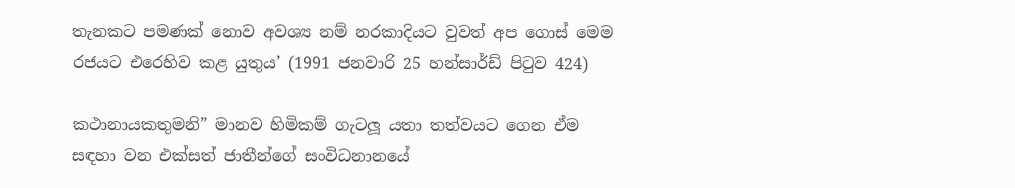තැනකට පමණක් නොව අවශ්‍ය නම් නරකාදියට වුවත් අප ගොස් මෙම රජයට එරෙහිව කළ යුතුය’ (1991 ජනවාරි 25 හන්සාර්ඩ් පිටුව 424)

කථානායකතුමනි” මානව හිමිකම් ගැටලූ යතා තත්වයට ගෙන ඒම සඳහා වන එක්සත් ජාතීන්ගේ සංවිධනානයේ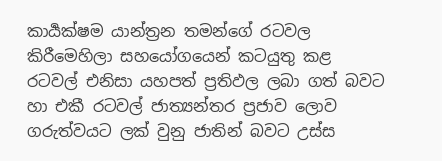කාර්‍යක්ෂම යාන්ත්‍රන තමන්ගේ රටවල කිරීමෙහිලා සහයෝගයෙන් කටයුතු කළ රටවල් එනිසා යහපත් ප්‍රතිඵල ලබා ගත් බවට හා එකී රටවල් ජාත්‍යන්තර ප්‍රජාව ලොව ගරුත්වයට ලක් වුනු ජාතින් බවට උස්ස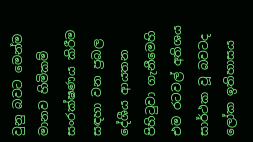වුනු බවට මෙන්ම මානව හිමිකම් සංරක්ෂණය කිරීම සඳහා වන ප්‍රබල දේශීය ආයතන පිහිටුවා ගැනීමෙහි එම රටවල් අතිශය සාර්ථක වූ බවටද ලෝක ඉතිහාසය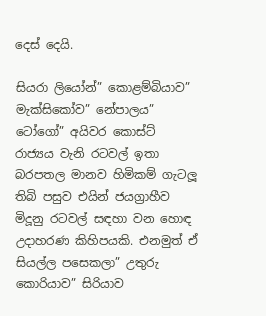දෙස් දෙයි.

සියරා ලියෝන්” කොළම්බියාව” මැක්සිකෝව” නේපාලය” ටෝගෝ” අයිවර කොස්ට් රාජ්‍යය වැනි රටවල් ඉතා බරපතල මානව හිමිකම් ගැටලූ තිබි පසුව එයින් ජයග්‍රාහීව මිදූනු රටවල් සඳහා වන හොඳ උදාහරණ කිහිපයකි. එනමුත් ඒ සියල්ල පසෙකලා” උතුරු කොරියාව” සිරියාව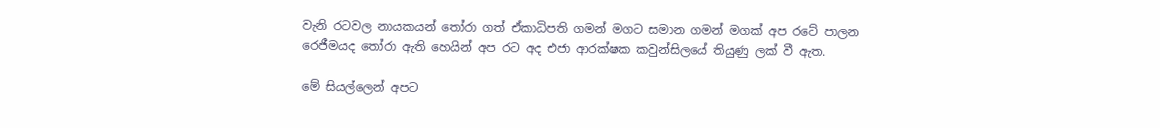වැනි රටවල නායකයන් තෝරා ගත් ඒකාධිපති ගමන් මගට සමාන ගමන් මගක් අප රටේ පාලන රෙජීමයද තෝරා ඇති හෙයින් අප රට අද එජා ආරක්ෂක කවුන්සිලයේ තියුණු ලක් වී ඇත.

මේ සියල්ලෙන් අපට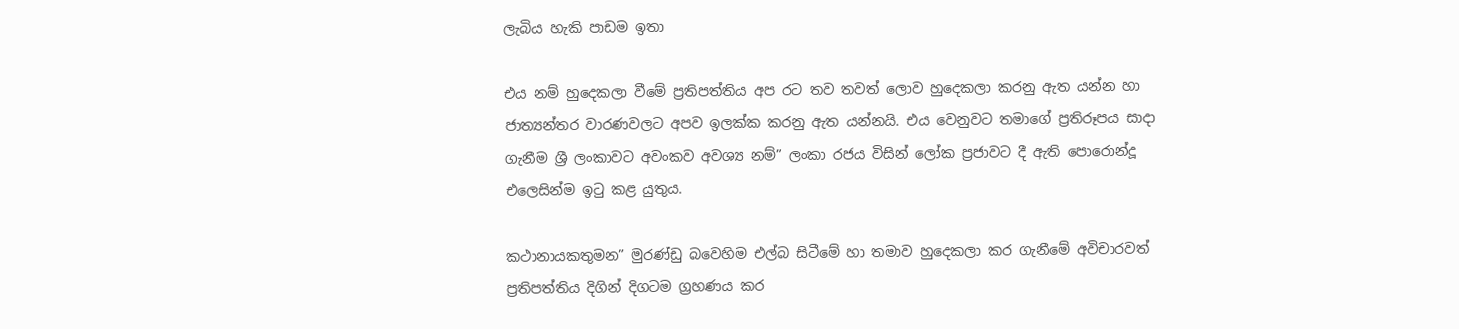ලැබිය හැකි පාඩම ඉතා

එය නම් හුදෙකලා වීමේ ප්‍රතිපත්තිය අප රට තව තවත් ලොව හුදෙකලා කරනු ඇත යන්න හා ජාත්‍යන්තර වාරණවලට අපව ඉලක්ක කරනු ඇත යන්නයි. එය වෙනුවට තමාගේ ප්‍රතිරූපය සාදා ගැනීම ශ්‍රී ලංකාවට අවංකව අවශ්‍ය නම්” ලංකා රජය විසින් ලෝක ප්‍රජාවට දී ඇති පොරොන්දූ එලෙසින්ම ඉටු කළ යුතුය.

කථානායකතුමන” මුරණ්ඩු බවෙහිම එල්බ සිටීමේ හා තමාව හුදෙකලා කර ගැනීමේ අවිචාරවත් ප්‍රතිපත්තිය දිගින් දිගටම ග්‍රහණය කර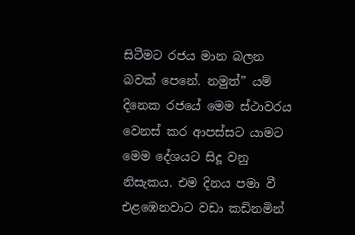සිටීමට රජය මාන බලන බවක් පෙනේ. නමුත්” යම් දිනෙක රජයේ මෙම ස්ථාවරය වෙනස් කර ආපස්සට යාමට මෙම දේශයට සිදූ වනු නිසැකය. එම දිනය පමා වී එළඹෙනවාට වඩා කඩිනමින්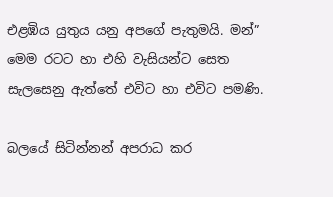එළඹිය යුතුය යනු අපගේ පැතුමයි. මන්” මෙම රටට හා එහි වැසියන්ට සෙත සැලසෙනු ඇත්තේ එවිට හා එවිට පමණි.

බලයේ සිටින්නන් අපරාධ කර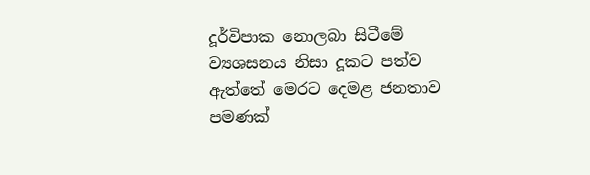දූර්විපාක නොලබා සිටීමේ ව්‍යශසනය නිසා දූකට පත්ව ඇත්තේ මෙරට දෙමළ ජනතාව පමණක්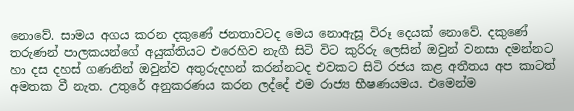නොවේ. සාමය අගය කරන දකුණේ ජනතාවටද මෙය නොඇසූ විරූ දෙයක් නොවේ. දකුණේ තරුණන් පාලකයන්ගේ අයුක්තියට එරෙහිව නැගී සිටි විට කුරිරු ලෙසින් ඔවුන් වනසා දමන්නට හා දස දහස් ගණනින් ඔවුන්ව අතුරුදහන් කරන්නටද එවකට සිටි රජය කළ අතීතය අප කාටත් අමතක වී නැත. උතුරේ අනුකරණය කරන ලද්දේ එම රාජ්‍ය භීෂණයමය. එමෙන්ම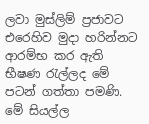ලවා මුස්ලිම් ප්‍රජාවට එරෙහිව මුදා හරින්නට ආරම්භ කර ඇති භීෂණ රැල්ලද මේ පටන් ගත්තා පමණි. මේ සියල්ල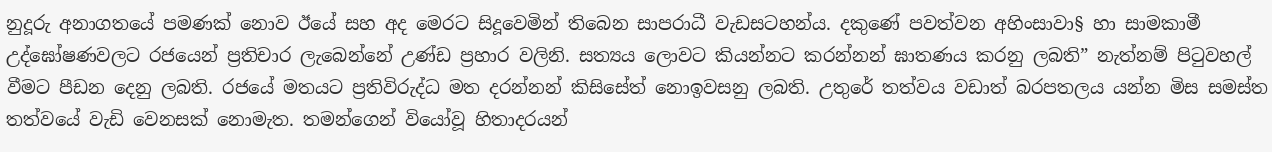නුදූරු අනාගතයේ පමණක් නොව ඊයේ සහ අද මෙරට සිදූවෙමින් තිබෙන සාපරාධී වැඩසටහන්ය. දකුණේ පවත්වන අහිංසාවා§ හා සාමකාමී උද්ඝෝෂණවලට රජයෙන් ප්‍රතිචාර ලැබෙන්නේ උණ්ඩ ප්‍රහාර වලිනි. සත්‍යය ලොවට කියන්නට කරන්නන් ඝාතණය කරනු ලබති” නැත්නම් පිටුවහල් වීමට පීඩන දෙනු ලබති. රජයේ මතයට ප්‍රතිවිරුද්ධ මත දරන්නන් කිසිසේත් නොඉවසනු ලබති. උතුරේ තත්වය වඩාත් බරපතලය යන්න මිස සමස්ත තත්වයේ වැඩි වෙනසක් නොමැත. තමන්ගෙන් වියෝවූ හිතාදරයන්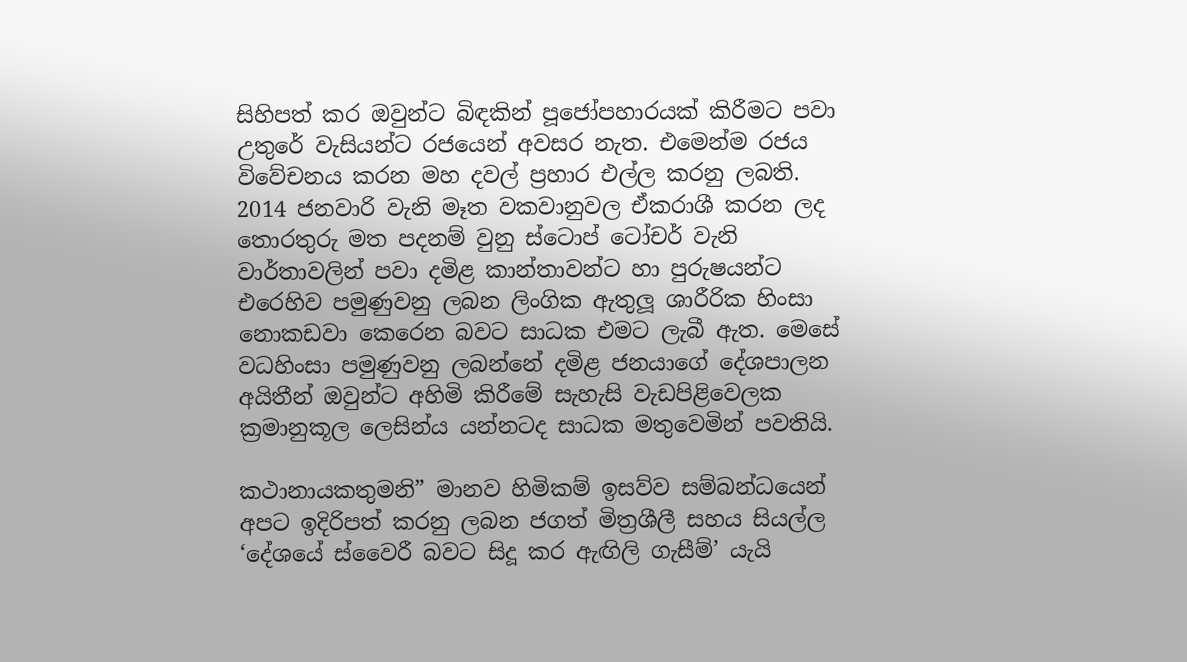සිහිපත් කර ඔවුන්ට බිඳකින් පූජෝපහාරයක් කිරීමට පවා උතුරේ වැසියන්ට රජයෙන් අවසර නැත. එමෙන්ම රජය විවේචනය කරන මහ දවල් ප්‍රහාර එල්ල කරනු ලබති. 2014 ජනවාරි වැනි මෑත වකවානුවල ඒකරාශී කරන ලද තොරතුරු මත පදනම් වුනු ස්ටොප් ටෝචර් වැනි වාර්තාවලින් පවා දමිළ කාන්තාවන්ට හා පුරුෂයන්ට එරෙහිව පමුණුවනු ලබන ලිංගික ඇතුලූ ශාරීරික හිංසා නොකඩවා කෙරෙන බවට සාධක එමට ලැබී ඇත. මෙසේ වධහිංසා පමුණුවනු ලබන්නේ දමිළ ජනයාගේ දේශපාලන අයිතීන් ඔවුන්ට අහිමි කිරීමේ සැහැසි වැඩපිළිවෙලක ක්‍රමානුකූල ලෙසින්ය යන්නටද සාධක මතුවෙමින් පවතියි.

කථානායකතුමනි” මානව හිමිකම් ඉසව්ව සම්බන්ධයෙන් අපට ඉදිරිපත් කරනු ලබන ජගත් මිත්‍රශීලී සහය සියල්ල ‘දේශයේ ස්වෛරී බවට සිදූ කර ඇඟිලි ගැසීම්’ යැයි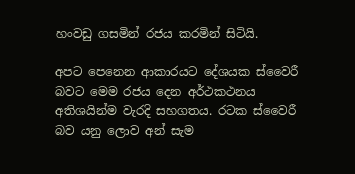හංවඩු ගසමින් රජය කරමින් සිටියි.

අපට පෙනෙන ආකාරයට දේශයක ස්වෛරී බවට මෙම රජය දෙන අර්ථකථනය අතිශයින්ම වැරදි සහගතය. රටක ස්වෛරී බව යනු ලොව අන් සැම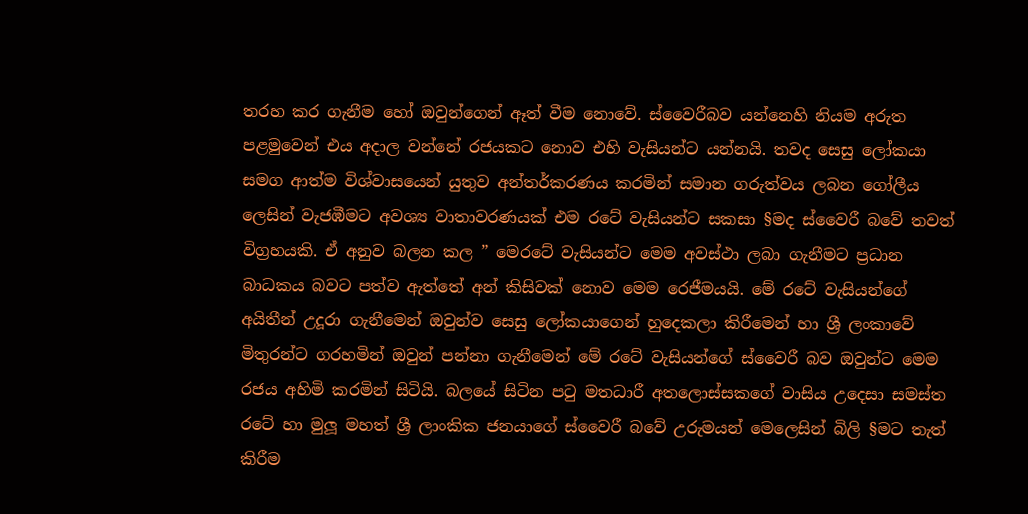තරහ කර ගැනීම හෝ ඔවුන්ගෙන් ඈත් වීම නොවේ. ස්වෛරීබව යන්නෙහි නියම අරුත පළමුවෙන් එය අදාල වන්නේ රජයකට නොව එහි වැසියන්ට යන්නයි. තවද සෙසු ලෝකයා සමග ආත්ම විශ්වාසයෙන් යුතුව අන්තර්කරණය කරමින් සමාන ගරුත්වය ලබන ගෝලීය ලෙසින් වැජඹීමට අවශ්‍ය වාතාවරණයක් එම රටේ වැසියන්ට සකසා §මද ස්වෛරී බවේ තවත් විග්‍රහයකි. ඒ අනුව බලන කල ” මෙරටේ වැසියන්ට මෙම අවස්ථා ලබා ගැනීමට ප්‍රධාන බාධකය බවට පත්ව ඇත්තේ අන් කිසිවක් නොව මෙම රෙජීමයයි. මේ රටේ වැසියන්ගේ අයිතීන් උදූරා ගැනීමෙන් ඔවුන්ව සෙසු ලෝකයාගෙන් හුදෙකලා කිරීමෙන් හා ශ්‍රී ලංකාවේ මිතුරන්ට ගරහමින් ඔවුන් පන්නා ගැනීමෙන් මේ රටේ වැසියන්ගේ ස්වෛරී බව ඔවුන්ට මෙම රජය අහිමි කරමින් සිටියි. බලයේ සිටින පටු මතධාරී අතලොස්සකගේ වාසිය උදෙසා සමස්ත රටේ හා මුලූ මහත් ශ්‍රී ලාංකික ජනයාගේ ස්වෛරී බවේ උරුමයන් මෙලෙසින් බිලි §මට තැත් කිරීම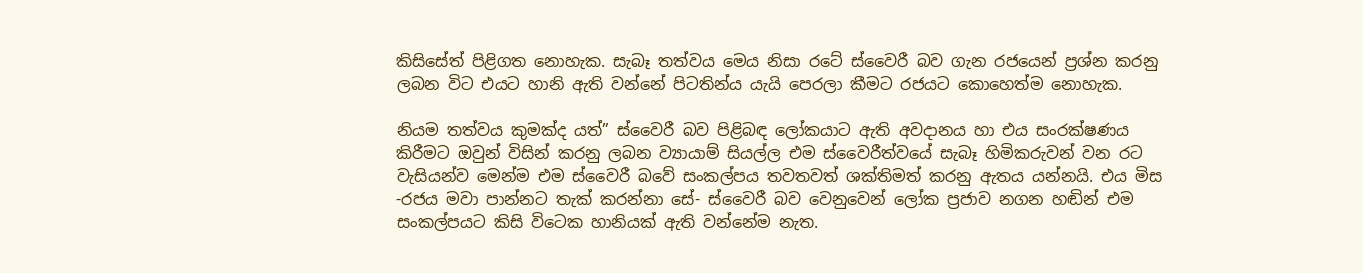කිසිසේත් පිළිගත නොහැක. සැබෑ තත්වය මෙය නිසා රටේ ස්වෛරී බව ගැන රජයෙන් ප්‍රශ්න කරනු ලබන විට එයට හානි ඇති වන්නේ පිටතින්ය යැයි පෙරලා කීමට රජයට කොහෙත්ම නොහැක.

නියම තත්වය කුමක්ද යත්” ස්වෛරී බව පිළිබඳ ලෝකයාට ඇති අවදානය හා එය සංරක්ෂණය කිරීමට ඔවුන් විසින් කරනු ලබන ව්‍යායාම් සියල්ල එම ස්වෛරීත්වයේ සැබෑ හිමිකරුවන් වන රට වැසියන්ව මෙන්ම එම ස්වෛරී බවේ සංකල්පය තවතවත් ශක්තිමත් කරනු ඇතය යන්නයි. එය මිස -රජය මවා පාන්නට තැක් කරන්නා සේ- ස්වෛරී බව වෙනුවෙන් ලෝක ප්‍රජාව නගන හඬින් එම සංකල්පයට කිසි විටෙක හානියක් ඇති වන්නේම නැත.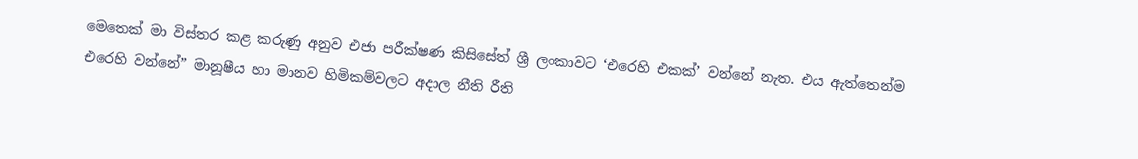මෙතෙක් මා විස්තර කළ කරුණු අනුව එජා පරීක්ෂණ කිසිසේත් ශ්‍රී ලංකාවට ‘එරෙහි එකක්’ වන්නේ නැත. එය ඇත්තෙන්ම එරෙහි වන්නේ” මානූෂීය හා මානව හිමිකම්වලට අදාල නීති රීති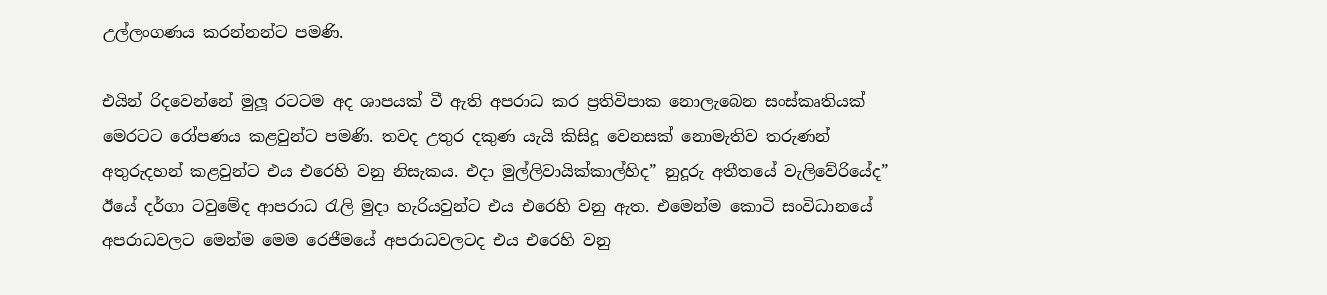උල්ලංගණය කරන්නන්ට පමණි.

එයින් රිදවෙන්නේ මුලූ රටටම අද ශාපයක් වී ඇති අපරාධ කර ප්‍රතිවිපාක නොලැබෙන සංස්කෘතියක් මෙරටට රෝපණය කළවුන්ට පමණි. තවද උතුර දකුණ යැයි කිසිදූ වෙනසක් නොමැතිව තරුණන් අතුරුදහන් කළවුන්ට එය එරෙහි වනු නිසැකය. එදා මුල්ලිවායික්කාල්හිද” නුදූරු අතීතයේ වැලිවේරියේද” ඊයේ දර්ගා ටවුමේද ආපරාධ රැලි මුදා හැරියවුන්ට එය එරෙහි වනු ඇත. එමෙන්ම කොටි සංවිධානයේ අපරාධවලට මෙන්ම මෙම රෙජීමයේ අපරාධවලටද එය එරෙහි වනු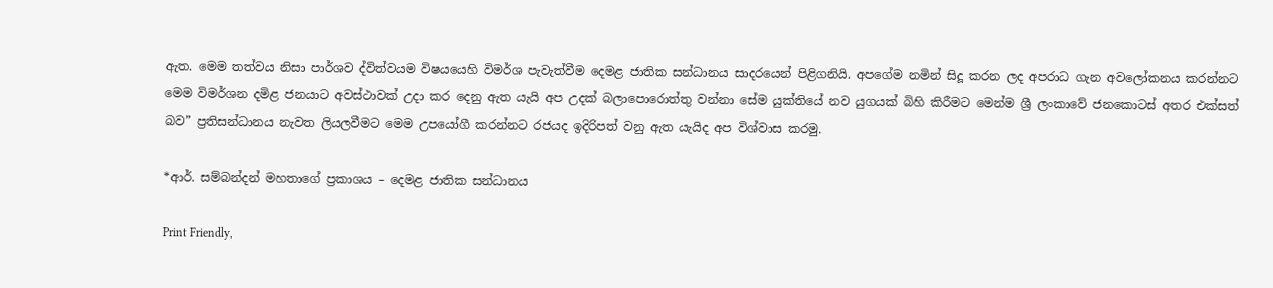ඇත. මෙම තත්වය නිසා පාර්ශව ද්විත්වයම විෂයයෙහි විමර්ශ පැවැත්වීම දෙමළ ජාතික සන්ධානය සාදරයෙන් පිළිගනියි. අපගේම නමින් සිදූ කරන ලද අපරාධ ගැන අවලෝකනය කරන්නට මෙම විමර්ශන දමිළ ජනයාට අවස්ථාවක් උදා කර දෙනු ඇත යැයි අප උදක් බලාපොරොත්තු වන්නා සේම යුක්තියේ නව යුගයක් බිහි කිරීමට මෙන්ම ශ්‍රී ලංකාවේ ජනකොටස් අතර එක්සත් බව” ප්‍රතිසන්ධානය නැවත ලියලවීමට මෙම උපයෝගී කරන්නට රජයද ඉදිරිපත් වනු ඇත යැයිද අප විශ්වාස කරමු.

*ආර්. සම්බන්දන් මහතාගේ ප්‍රකාශය – දෙමළ ජාතික සන්ධානය

Print Friendly,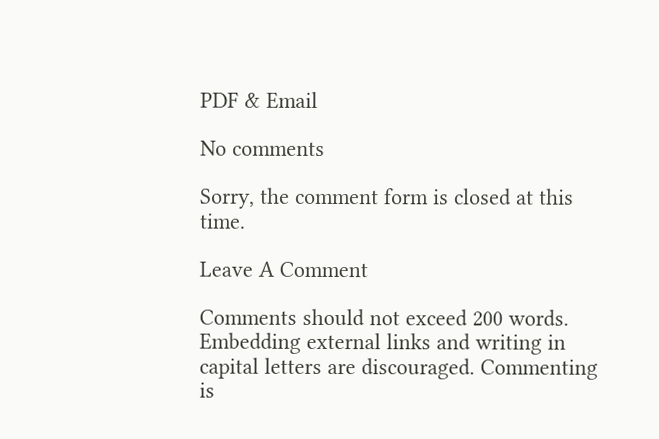PDF & Email

No comments

Sorry, the comment form is closed at this time.

Leave A Comment

Comments should not exceed 200 words. Embedding external links and writing in capital letters are discouraged. Commenting is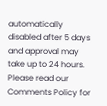automatically disabled after 5 days and approval may take up to 24 hours. Please read our Comments Policy for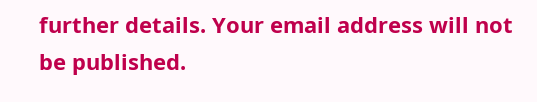further details. Your email address will not be published.